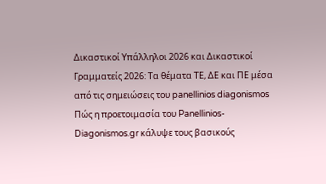Δικαστικοί Υπάλληλοι 2026 και Δικαστικοί Γραμματείς 2026: Τα θέματα ΤΕ, ΔΕ και ΠΕ μέσα από τις σημειώσεις του panellinios diagonismos
Πώς η προετοιμασία του Panellinios-Diagonismos.gr κάλυψε τους βασικούς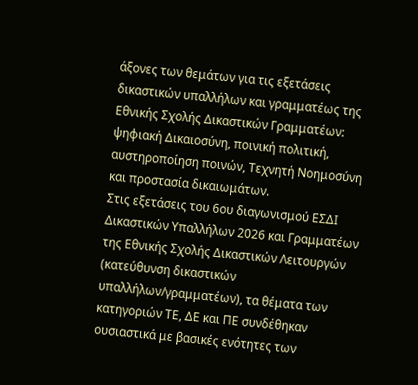άξονες των θεμάτων για τις εξετάσεις δικαστικών υπαλλήλων και γραμματέως της Εθνικής Σχολής Δικαστικών Γραμματέων: ψηφιακή Δικαιοσύνη, ποινική πολιτική, αυστηροποίηση ποινών, Τεχνητή Νοημοσύνη και προστασία δικαιωμάτων.
Στις εξετάσεις του 6ου διαγωνισμού ΕΣΔΙ Δικαστικών Υπαλλήλων 2026 και Γραμματέων της Εθνικής Σχολής Δικαστικών Λειτουργών (κατεύθυνση δικαστικών υπαλλήλων/γραμματέων), τα θέματα των κατηγοριών ΤΕ, ΔΕ και ΠΕ συνδέθηκαν ουσιαστικά με βασικές ενότητες των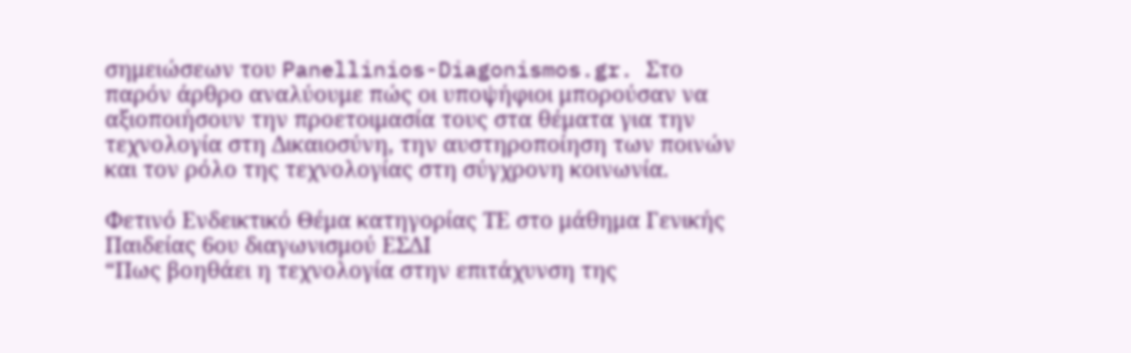σημειώσεων του Panellinios-Diagonismos.gr. Στο παρόν άρθρο αναλύουμε πώς οι υποψήφιοι μπορούσαν να αξιοποιήσουν την προετοιμασία τους στα θέματα για την τεχνολογία στη Δικαιοσύνη, την αυστηροποίηση των ποινών και τον ρόλο της τεχνολογίας στη σύγχρονη κοινωνία.

Φετινό Ενδεικτικό Θέμα κατηγορίας ΤΕ στο μάθημα Γενικής Παιδείας 6ου διαγωνισμού ΕΣΔΙ
“Πως βοηθάει η τεχνολογία στην επιτάχυνση της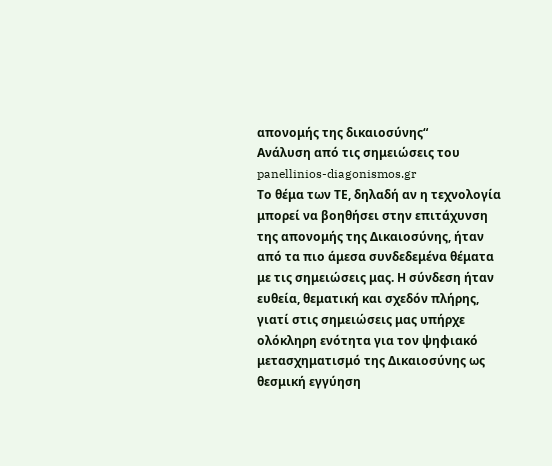απονομής της δικαιοσύνης“
Ανάλυση από τις σημειώσεις του panellinios-diagonismos.gr
Το θέμα των ΤΕ, δηλαδή αν η τεχνολογία μπορεί να βοηθήσει στην επιτάχυνση της απονομής της Δικαιοσύνης, ήταν από τα πιο άμεσα συνδεδεμένα θέματα με τις σημειώσεις μας. Η σύνδεση ήταν ευθεία, θεματική και σχεδόν πλήρης, γιατί στις σημειώσεις μας υπήρχε ολόκληρη ενότητα για τον ψηφιακό μετασχηματισμό της Δικαιοσύνης ως θεσμική εγγύηση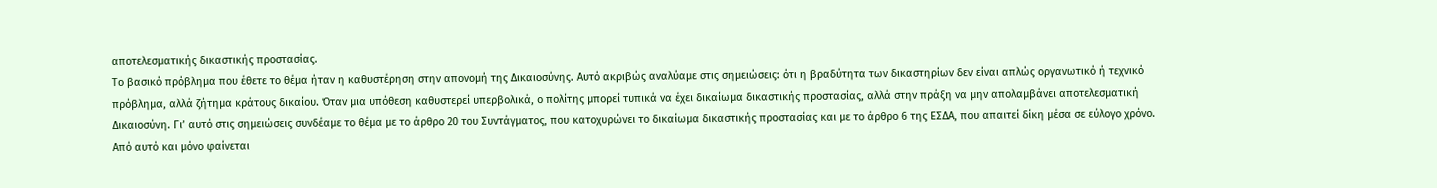αποτελεσματικής δικαστικής προστασίας.
Το βασικό πρόβλημα που έθετε το θέμα ήταν η καθυστέρηση στην απονομή της Δικαιοσύνης. Αυτό ακριβώς αναλύαμε στις σημειώσεις: ότι η βραδύτητα των δικαστηρίων δεν είναι απλώς οργανωτικό ή τεχνικό πρόβλημα, αλλά ζήτημα κράτους δικαίου. Όταν μια υπόθεση καθυστερεί υπερβολικά, ο πολίτης μπορεί τυπικά να έχει δικαίωμα δικαστικής προστασίας, αλλά στην πράξη να μην απολαμβάνει αποτελεσματική Δικαιοσύνη. Γι’ αυτό στις σημειώσεις συνδέαμε το θέμα με το άρθρο 20 του Συντάγματος, που κατοχυρώνει το δικαίωμα δικαστικής προστασίας και με το άρθρο 6 της ΕΣΔΑ, που απαιτεί δίκη μέσα σε εύλογο χρόνο.
Από αυτό και μόνο φαίνεται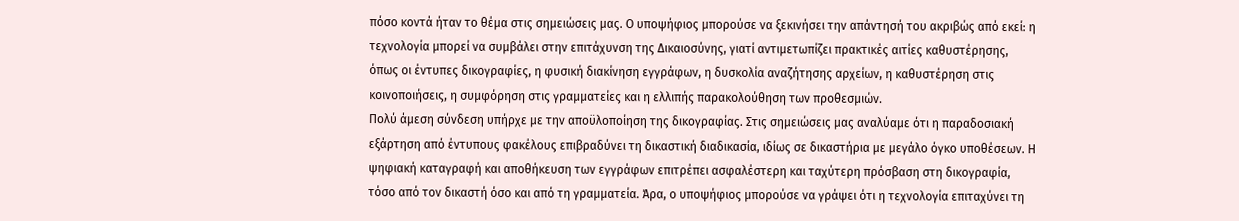πόσο κοντά ήταν το θέμα στις σημειώσεις μας. Ο υποψήφιος μπορούσε να ξεκινήσει την απάντησή του ακριβώς από εκεί: η τεχνολογία μπορεί να συμβάλει στην επιτάχυνση της Δικαιοσύνης, γιατί αντιμετωπίζει πρακτικές αιτίες καθυστέρησης, όπως οι έντυπες δικογραφίες, η φυσική διακίνηση εγγράφων, η δυσκολία αναζήτησης αρχείων, η καθυστέρηση στις κοινοποιήσεις, η συμφόρηση στις γραμματείες και η ελλιπής παρακολούθηση των προθεσμιών.
Πολύ άμεση σύνδεση υπήρχε με την αποϋλοποίηση της δικογραφίας. Στις σημειώσεις μας αναλύαμε ότι η παραδοσιακή εξάρτηση από έντυπους φακέλους επιβραδύνει τη δικαστική διαδικασία, ιδίως σε δικαστήρια με μεγάλο όγκο υποθέσεων. Η ψηφιακή καταγραφή και αποθήκευση των εγγράφων επιτρέπει ασφαλέστερη και ταχύτερη πρόσβαση στη δικογραφία, τόσο από τον δικαστή όσο και από τη γραμματεία. Άρα, ο υποψήφιος μπορούσε να γράψει ότι η τεχνολογία επιταχύνει τη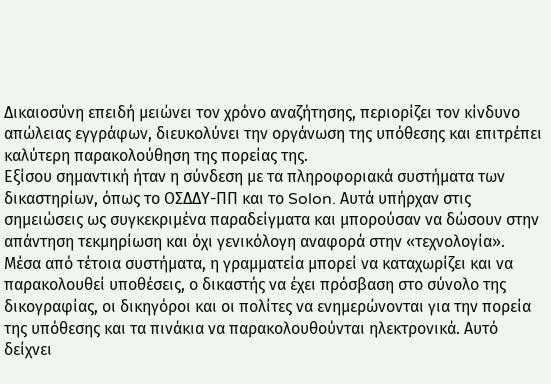Δικαιοσύνη επειδή μειώνει τον χρόνο αναζήτησης, περιορίζει τον κίνδυνο απώλειας εγγράφων, διευκολύνει την οργάνωση της υπόθεσης και επιτρέπει καλύτερη παρακολούθηση της πορείας της.
Εξίσου σημαντική ήταν η σύνδεση με τα πληροφοριακά συστήματα των δικαστηρίων, όπως το ΟΣΔΔΥ-ΠΠ και το Solon. Αυτά υπήρχαν στις σημειώσεις ως συγκεκριμένα παραδείγματα και μπορούσαν να δώσουν στην απάντηση τεκμηρίωση και όχι γενικόλογη αναφορά στην «τεχνολογία». Μέσα από τέτοια συστήματα, η γραμματεία μπορεί να καταχωρίζει και να παρακολουθεί υποθέσεις, ο δικαστής να έχει πρόσβαση στο σύνολο της δικογραφίας, οι δικηγόροι και οι πολίτες να ενημερώνονται για την πορεία της υπόθεσης και τα πινάκια να παρακολουθούνται ηλεκτρονικά. Αυτό δείχνει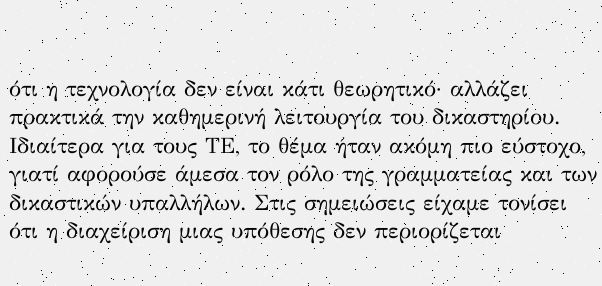ότι η τεχνολογία δεν είναι κάτι θεωρητικό· αλλάζει πρακτικά την καθημερινή λειτουργία του δικαστηρίου.
Ιδιαίτερα για τους ΤΕ, το θέμα ήταν ακόμη πιο εύστοχο, γιατί αφορούσε άμεσα τον ρόλο της γραμματείας και των δικαστικών υπαλλήλων. Στις σημειώσεις είχαμε τονίσει ότι η διαχείριση μιας υπόθεσης δεν περιορίζεται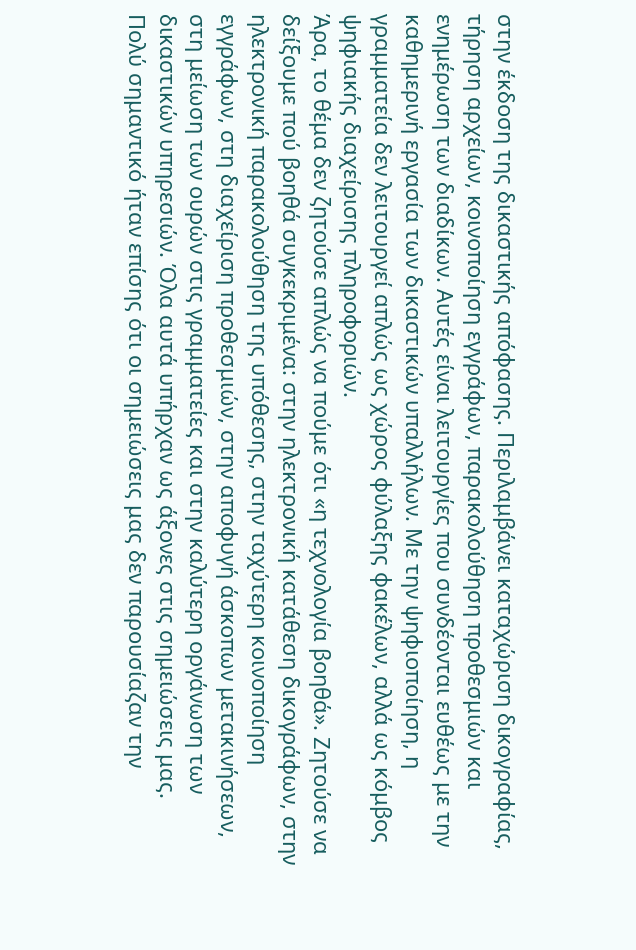στην έκδοση της δικαστικής απόφασης. Περιλαμβάνει καταχώριση δικογραφίας, τήρηση αρχείων, κοινοποίηση εγγράφων, παρακολούθηση προθεσμιών και ενημέρωση των διαδίκων. Αυτές είναι λειτουργίες που συνδέονται ευθέως με την καθημερινή εργασία των δικαστικών υπαλλήλων. Με την ψηφιοποίηση, η γραμματεία δεν λειτουργεί απλώς ως χώρος φύλαξης φακέλων, αλλά ως κόμβος ψηφιακής διαχείρισης πληροφοριών.
Άρα, το θέμα δεν ζητούσε απλώς να πούμε ότι «η τεχνολογία βοηθά». Ζητούσε να δείξουμε πού βοηθά συγκεκριμένα: στην ηλεκτρονική κατάθεση δικογράφων, στην ηλεκτρονική παρακολούθηση της υπόθεσης, στην ταχύτερη κοινοποίηση εγγράφων, στη διαχείριση προθεσμιών, στην αποφυγή άσκοπων μετακινήσεων, στη μείωση των ουρών στις γραμματείες και στην καλύτερη οργάνωση των δικαστικών υπηρεσιών. Όλα αυτά υπήρχαν ως άξονες στις σημειώσεις μας.
Πολύ σημαντικό ήταν επίσης ότι οι σημειώσεις μας δεν παρουσίαζαν την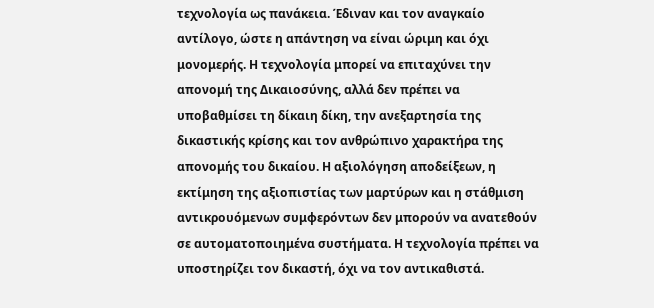τεχνολογία ως πανάκεια. Έδιναν και τον αναγκαίο αντίλογο, ώστε η απάντηση να είναι ώριμη και όχι μονομερής. Η τεχνολογία μπορεί να επιταχύνει την απονομή της Δικαιοσύνης, αλλά δεν πρέπει να υποβαθμίσει τη δίκαιη δίκη, την ανεξαρτησία της δικαστικής κρίσης και τον ανθρώπινο χαρακτήρα της απονομής του δικαίου. Η αξιολόγηση αποδείξεων, η εκτίμηση της αξιοπιστίας των μαρτύρων και η στάθμιση αντικρουόμενων συμφερόντων δεν μπορούν να ανατεθούν σε αυτοματοποιημένα συστήματα. Η τεχνολογία πρέπει να υποστηρίζει τον δικαστή, όχι να τον αντικαθιστά.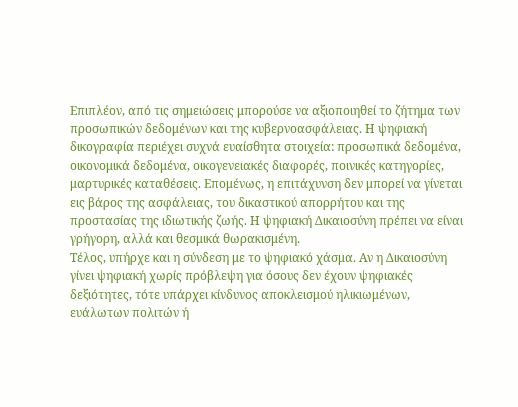Επιπλέον, από τις σημειώσεις μπορούσε να αξιοποιηθεί το ζήτημα των προσωπικών δεδομένων και της κυβερνοασφάλειας. Η ψηφιακή δικογραφία περιέχει συχνά ευαίσθητα στοιχεία: προσωπικά δεδομένα, οικονομικά δεδομένα, οικογενειακές διαφορές, ποινικές κατηγορίες, μαρτυρικές καταθέσεις. Επομένως, η επιτάχυνση δεν μπορεί να γίνεται εις βάρος της ασφάλειας, του δικαστικού απορρήτου και της προστασίας της ιδιωτικής ζωής. Η ψηφιακή Δικαιοσύνη πρέπει να είναι γρήγορη, αλλά και θεσμικά θωρακισμένη.
Τέλος, υπήρχε και η σύνδεση με το ψηφιακό χάσμα. Αν η Δικαιοσύνη γίνει ψηφιακή χωρίς πρόβλεψη για όσους δεν έχουν ψηφιακές δεξιότητες, τότε υπάρχει κίνδυνος αποκλεισμού ηλικιωμένων, ευάλωτων πολιτών ή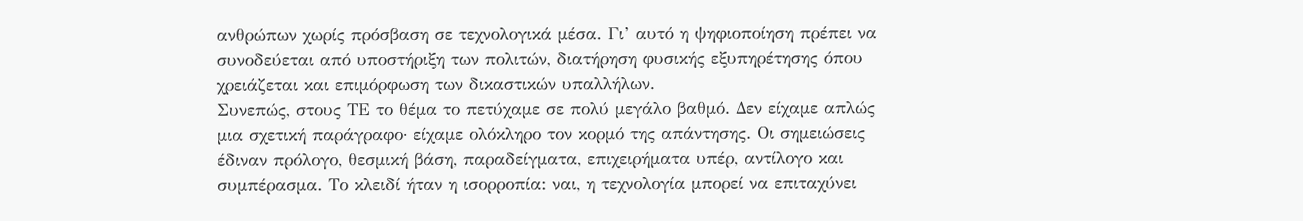ανθρώπων χωρίς πρόσβαση σε τεχνολογικά μέσα. Γι’ αυτό η ψηφιοποίηση πρέπει να συνοδεύεται από υποστήριξη των πολιτών, διατήρηση φυσικής εξυπηρέτησης όπου χρειάζεται και επιμόρφωση των δικαστικών υπαλλήλων.
Συνεπώς, στους ΤΕ το θέμα το πετύχαμε σε πολύ μεγάλο βαθμό. Δεν είχαμε απλώς μια σχετική παράγραφο· είχαμε ολόκληρο τον κορμό της απάντησης. Οι σημειώσεις έδιναν πρόλογο, θεσμική βάση, παραδείγματα, επιχειρήματα υπέρ, αντίλογο και συμπέρασμα. Το κλειδί ήταν η ισορροπία: ναι, η τεχνολογία μπορεί να επιταχύνει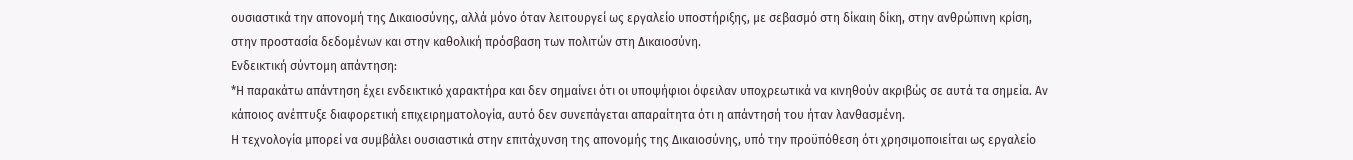ουσιαστικά την απονομή της Δικαιοσύνης, αλλά μόνο όταν λειτουργεί ως εργαλείο υποστήριξης, με σεβασμό στη δίκαιη δίκη, στην ανθρώπινη κρίση, στην προστασία δεδομένων και στην καθολική πρόσβαση των πολιτών στη Δικαιοσύνη.
Ενδεικτική σύντομη απάντηση:
*Η παρακάτω απάντηση έχει ενδεικτικό χαρακτήρα και δεν σημαίνει ότι οι υποψήφιοι όφειλαν υποχρεωτικά να κινηθούν ακριβώς σε αυτά τα σημεία. Αν κάποιος ανέπτυξε διαφορετική επιχειρηματολογία, αυτό δεν συνεπάγεται απαραίτητα ότι η απάντησή του ήταν λανθασμένη.
Η τεχνολογία μπορεί να συμβάλει ουσιαστικά στην επιτάχυνση της απονομής της Δικαιοσύνης, υπό την προϋπόθεση ότι χρησιμοποιείται ως εργαλείο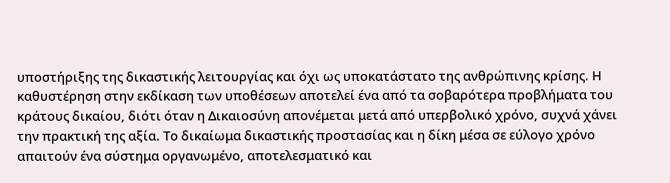υποστήριξης της δικαστικής λειτουργίας και όχι ως υποκατάστατο της ανθρώπινης κρίσης. Η καθυστέρηση στην εκδίκαση των υποθέσεων αποτελεί ένα από τα σοβαρότερα προβλήματα του κράτους δικαίου, διότι όταν η Δικαιοσύνη απονέμεται μετά από υπερβολικό χρόνο, συχνά χάνει την πρακτική της αξία. Το δικαίωμα δικαστικής προστασίας και η δίκη μέσα σε εύλογο χρόνο απαιτούν ένα σύστημα οργανωμένο, αποτελεσματικό και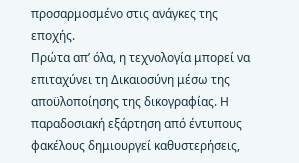προσαρμοσμένο στις ανάγκες της εποχής.
Πρώτα απ’ όλα, η τεχνολογία μπορεί να επιταχύνει τη Δικαιοσύνη μέσω της αποϋλοποίησης της δικογραφίας. Η παραδοσιακή εξάρτηση από έντυπους φακέλους δημιουργεί καθυστερήσεις,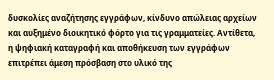δυσκολίες αναζήτησης εγγράφων, κίνδυνο απώλειας αρχείων και αυξημένο διοικητικό φόρτο για τις γραμματείες. Αντίθετα, η ψηφιακή καταγραφή και αποθήκευση των εγγράφων επιτρέπει άμεση πρόσβαση στο υλικό της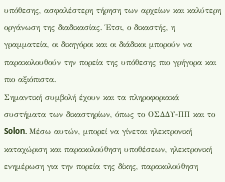υπόθεσης, ασφαλέστερη τήρηση των αρχείων και καλύτερη οργάνωση της διαδικασίας. Έτσι, ο δικαστής, η γραμματεία, οι δικηγόροι και οι διάδικοι μπορούν να παρακολουθούν την πορεία της υπόθεσης πιο γρήγορα και πιο αξιόπιστα.
Σημαντική συμβολή έχουν και τα πληροφοριακά συστήματα των δικαστηρίων, όπως το ΟΣΔΔΥ-ΠΠ και το Solon. Μέσω αυτών, μπορεί να γίνεται ηλεκτρονική καταχώριση και παρακολούθηση υποθέσεων, ηλεκτρονική ενημέρωση για την πορεία της δίκης, παρακολούθηση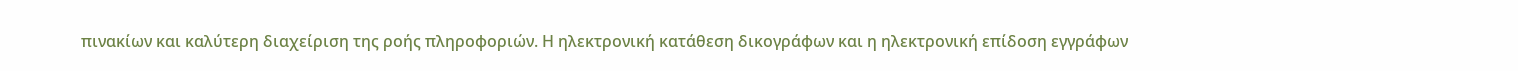πινακίων και καλύτερη διαχείριση της ροής πληροφοριών. Η ηλεκτρονική κατάθεση δικογράφων και η ηλεκτρονική επίδοση εγγράφων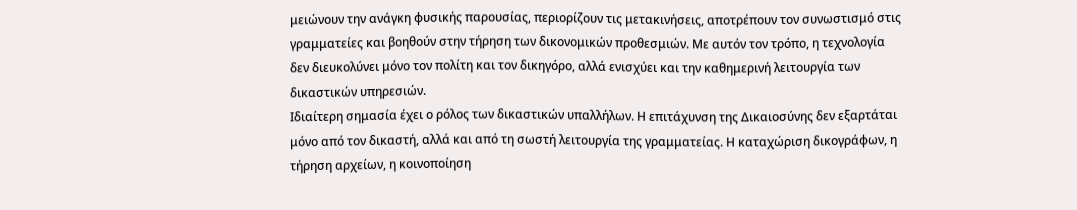μειώνουν την ανάγκη φυσικής παρουσίας, περιορίζουν τις μετακινήσεις, αποτρέπουν τον συνωστισμό στις γραμματείες και βοηθούν στην τήρηση των δικονομικών προθεσμιών. Με αυτόν τον τρόπο, η τεχνολογία δεν διευκολύνει μόνο τον πολίτη και τον δικηγόρο, αλλά ενισχύει και την καθημερινή λειτουργία των δικαστικών υπηρεσιών.
Ιδιαίτερη σημασία έχει ο ρόλος των δικαστικών υπαλλήλων. Η επιτάχυνση της Δικαιοσύνης δεν εξαρτάται μόνο από τον δικαστή, αλλά και από τη σωστή λειτουργία της γραμματείας. Η καταχώριση δικογράφων, η τήρηση αρχείων, η κοινοποίηση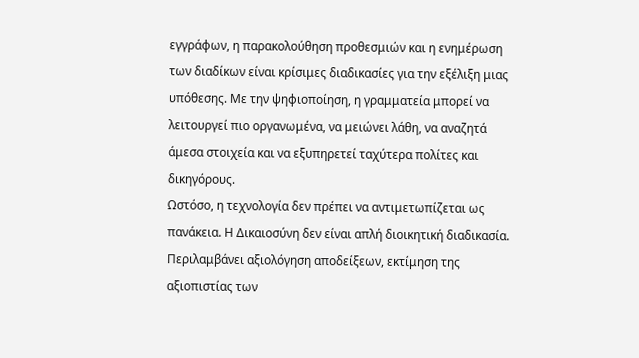εγγράφων, η παρακολούθηση προθεσμιών και η ενημέρωση των διαδίκων είναι κρίσιμες διαδικασίες για την εξέλιξη μιας υπόθεσης. Με την ψηφιοποίηση, η γραμματεία μπορεί να λειτουργεί πιο οργανωμένα, να μειώνει λάθη, να αναζητά άμεσα στοιχεία και να εξυπηρετεί ταχύτερα πολίτες και δικηγόρους.
Ωστόσο, η τεχνολογία δεν πρέπει να αντιμετωπίζεται ως πανάκεια. Η Δικαιοσύνη δεν είναι απλή διοικητική διαδικασία. Περιλαμβάνει αξιολόγηση αποδείξεων, εκτίμηση της αξιοπιστίας των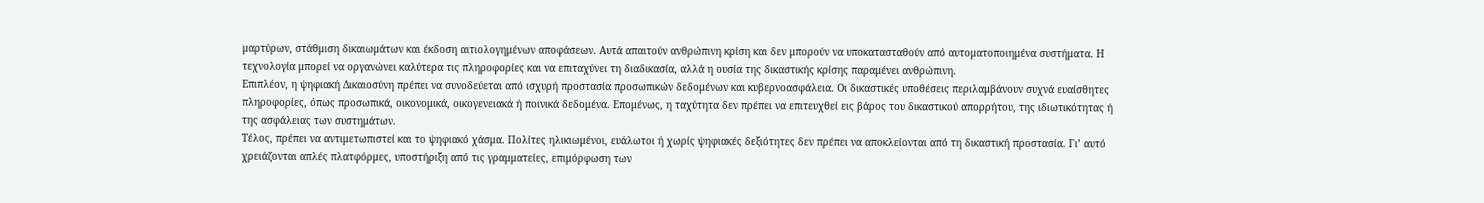μαρτύρων, στάθμιση δικαιωμάτων και έκδοση αιτιολογημένων αποφάσεων. Αυτά απαιτούν ανθρώπινη κρίση και δεν μπορούν να υποκατασταθούν από αυτοματοποιημένα συστήματα. Η τεχνολογία μπορεί να οργανώνει καλύτερα τις πληροφορίες και να επιταχύνει τη διαδικασία, αλλά η ουσία της δικαστικής κρίσης παραμένει ανθρώπινη.
Επιπλέον, η ψηφιακή Δικαιοσύνη πρέπει να συνοδεύεται από ισχυρή προστασία προσωπικών δεδομένων και κυβερνοασφάλεια. Οι δικαστικές υποθέσεις περιλαμβάνουν συχνά ευαίσθητες πληροφορίες, όπως προσωπικά, οικονομικά, οικογενειακά ή ποινικά δεδομένα. Επομένως, η ταχύτητα δεν πρέπει να επιτευχθεί εις βάρος του δικαστικού απορρήτου, της ιδιωτικότητας ή της ασφάλειας των συστημάτων.
Τέλος, πρέπει να αντιμετωπιστεί και το ψηφιακό χάσμα. Πολίτες ηλικιωμένοι, ευάλωτοι ή χωρίς ψηφιακές δεξιότητες δεν πρέπει να αποκλείονται από τη δικαστική προστασία. Γι’ αυτό χρειάζονται απλές πλατφόρμες, υποστήριξη από τις γραμματείες, επιμόρφωση των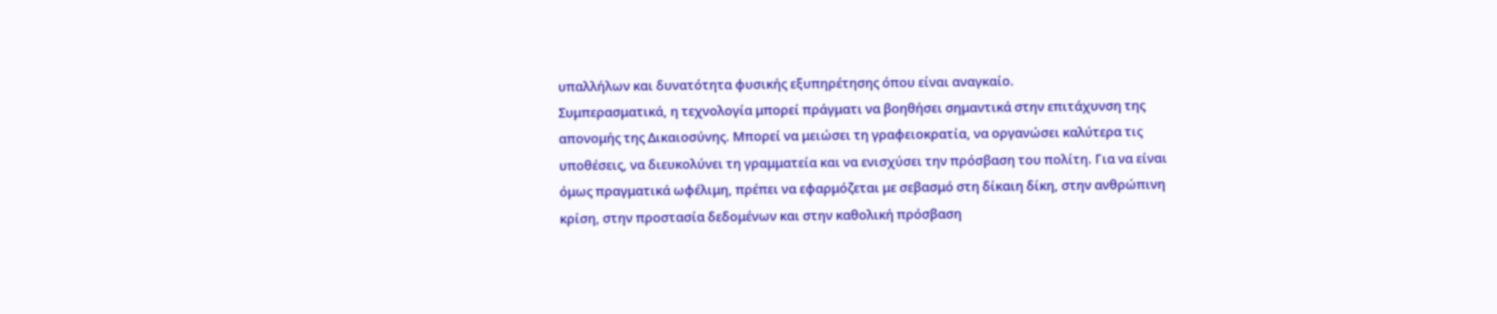υπαλλήλων και δυνατότητα φυσικής εξυπηρέτησης όπου είναι αναγκαίο.
Συμπερασματικά, η τεχνολογία μπορεί πράγματι να βοηθήσει σημαντικά στην επιτάχυνση της απονομής της Δικαιοσύνης. Μπορεί να μειώσει τη γραφειοκρατία, να οργανώσει καλύτερα τις υποθέσεις, να διευκολύνει τη γραμματεία και να ενισχύσει την πρόσβαση του πολίτη. Για να είναι όμως πραγματικά ωφέλιμη, πρέπει να εφαρμόζεται με σεβασμό στη δίκαιη δίκη, στην ανθρώπινη κρίση, στην προστασία δεδομένων και στην καθολική πρόσβαση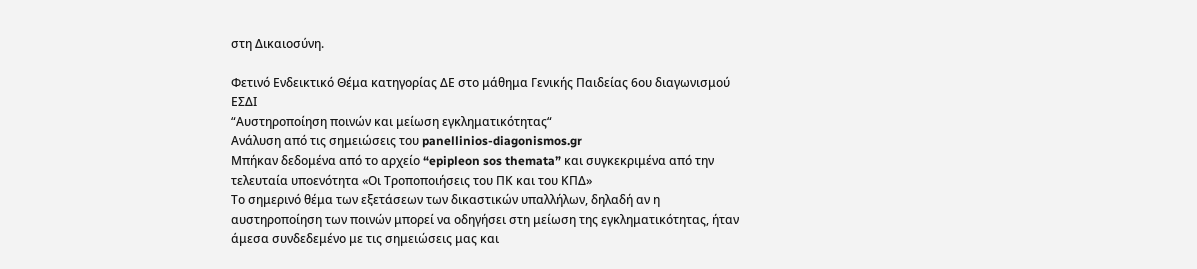στη Δικαιοσύνη.

Φετινό Ενδεικτικό Θέμα κατηγορίας ΔΕ στο μάθημα Γενικής Παιδείας 6ου διαγωνισμού ΕΣΔΙ
“Αυστηροποίηση ποινών και μείωση εγκληματικότητας“
Ανάλυση από τις σημειώσεις του panellinios-diagonismos.gr
Μπήκαν δεδομένα από το αρχείο “epipleon sos themata” και συγκεκριμένα από την τελευταία υποενότητα «Οι Τροποποιήσεις του ΠΚ και του ΚΠΔ»
Το σημερινό θέμα των εξετάσεων των δικαστικών υπαλλήλων, δηλαδή αν η αυστηροποίηση των ποινών μπορεί να οδηγήσει στη μείωση της εγκληματικότητας, ήταν άμεσα συνδεδεμένο με τις σημειώσεις μας και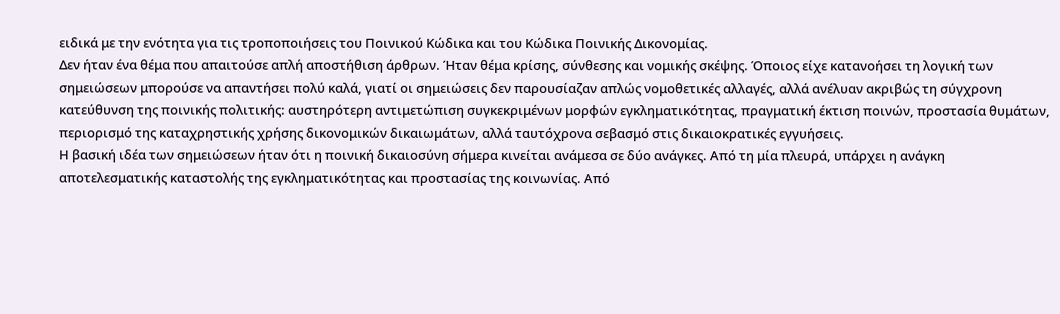ειδικά με την ενότητα για τις τροποποιήσεις του Ποινικού Κώδικα και του Κώδικα Ποινικής Δικονομίας.
Δεν ήταν ένα θέμα που απαιτούσε απλή αποστήθιση άρθρων. Ήταν θέμα κρίσης, σύνθεσης και νομικής σκέψης. Όποιος είχε κατανοήσει τη λογική των σημειώσεων μπορούσε να απαντήσει πολύ καλά, γιατί οι σημειώσεις δεν παρουσίαζαν απλώς νομοθετικές αλλαγές, αλλά ανέλυαν ακριβώς τη σύγχρονη κατεύθυνση της ποινικής πολιτικής: αυστηρότερη αντιμετώπιση συγκεκριμένων μορφών εγκληματικότητας, πραγματική έκτιση ποινών, προστασία θυμάτων, περιορισμό της καταχρηστικής χρήσης δικονομικών δικαιωμάτων, αλλά ταυτόχρονα σεβασμό στις δικαιοκρατικές εγγυήσεις.
Η βασική ιδέα των σημειώσεων ήταν ότι η ποινική δικαιοσύνη σήμερα κινείται ανάμεσα σε δύο ανάγκες. Από τη μία πλευρά, υπάρχει η ανάγκη αποτελεσματικής καταστολής της εγκληματικότητας και προστασίας της κοινωνίας. Από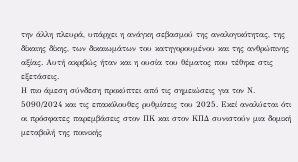την άλλη πλευρά, υπάρχει η ανάγκη σεβασμού της αναλογικότητας, της δίκαιης δίκης, των δικαιωμάτων του κατηγορουμένου και της ανθρώπινης αξίας. Αυτή ακριβώς ήταν και η ουσία του θέματος που τέθηκε στις εξετάσεις.
Η πιο άμεση σύνδεση προκύπτει από τις σημειώσεις για τον Ν. 5090/2024 και τις επακόλουθες ρυθμίσεις του 2025. Εκεί αναλύεται ότι οι πρόσφατες παρεμβάσεις στον ΠΚ και στον ΚΠΔ συνιστούν μια δομική μεταβολή της ποινικής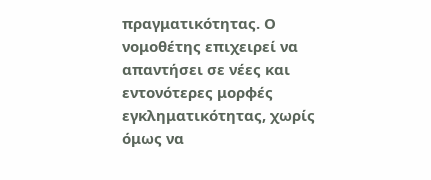πραγματικότητας. Ο νομοθέτης επιχειρεί να απαντήσει σε νέες και εντονότερες μορφές εγκληματικότητας, χωρίς όμως να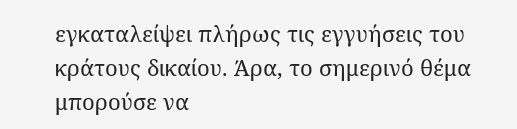εγκαταλείψει πλήρως τις εγγυήσεις του κράτους δικαίου. Άρα, το σημερινό θέμα μπορούσε να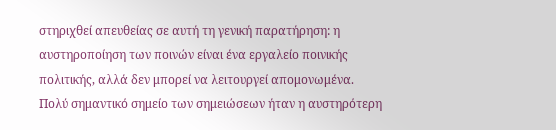στηριχθεί απευθείας σε αυτή τη γενική παρατήρηση: η αυστηροποίηση των ποινών είναι ένα εργαλείο ποινικής πολιτικής, αλλά δεν μπορεί να λειτουργεί απομονωμένα.
Πολύ σημαντικό σημείο των σημειώσεων ήταν η αυστηρότερη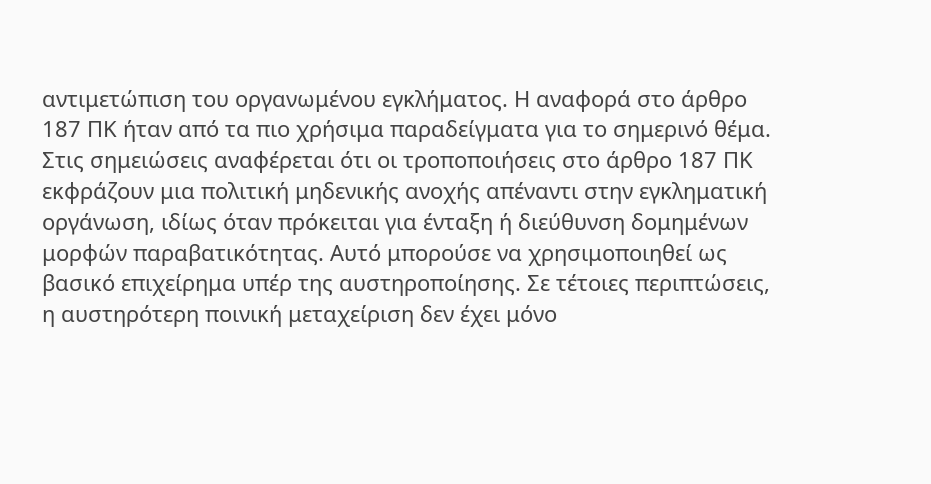αντιμετώπιση του οργανωμένου εγκλήματος. Η αναφορά στο άρθρο 187 ΠΚ ήταν από τα πιο χρήσιμα παραδείγματα για το σημερινό θέμα. Στις σημειώσεις αναφέρεται ότι οι τροποποιήσεις στο άρθρο 187 ΠΚ εκφράζουν μια πολιτική μηδενικής ανοχής απέναντι στην εγκληματική οργάνωση, ιδίως όταν πρόκειται για ένταξη ή διεύθυνση δομημένων μορφών παραβατικότητας. Αυτό μπορούσε να χρησιμοποιηθεί ως βασικό επιχείρημα υπέρ της αυστηροποίησης. Σε τέτοιες περιπτώσεις, η αυστηρότερη ποινική μεταχείριση δεν έχει μόνο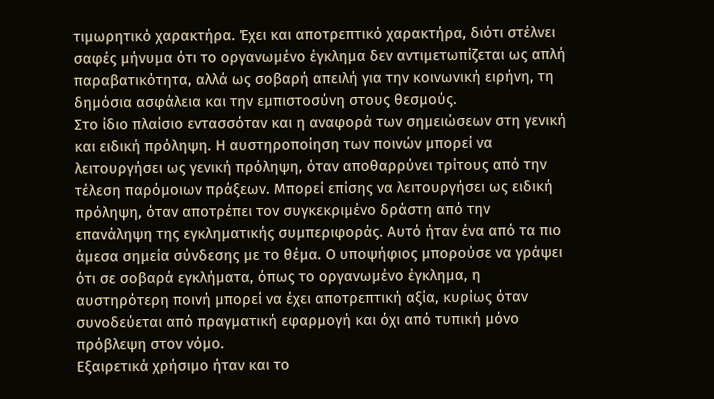τιμωρητικό χαρακτήρα. Έχει και αποτρεπτικό χαρακτήρα, διότι στέλνει σαφές μήνυμα ότι το οργανωμένο έγκλημα δεν αντιμετωπίζεται ως απλή παραβατικότητα, αλλά ως σοβαρή απειλή για την κοινωνική ειρήνη, τη δημόσια ασφάλεια και την εμπιστοσύνη στους θεσμούς.
Στο ίδιο πλαίσιο εντασσόταν και η αναφορά των σημειώσεων στη γενική και ειδική πρόληψη. Η αυστηροποίηση των ποινών μπορεί να λειτουργήσει ως γενική πρόληψη, όταν αποθαρρύνει τρίτους από την τέλεση παρόμοιων πράξεων. Μπορεί επίσης να λειτουργήσει ως ειδική πρόληψη, όταν αποτρέπει τον συγκεκριμένο δράστη από την επανάληψη της εγκληματικής συμπεριφοράς. Αυτό ήταν ένα από τα πιο άμεσα σημεία σύνδεσης με το θέμα. Ο υποψήφιος μπορούσε να γράψει ότι σε σοβαρά εγκλήματα, όπως το οργανωμένο έγκλημα, η αυστηρότερη ποινή μπορεί να έχει αποτρεπτική αξία, κυρίως όταν συνοδεύεται από πραγματική εφαρμογή και όχι από τυπική μόνο πρόβλεψη στον νόμο.
Εξαιρετικά χρήσιμο ήταν και το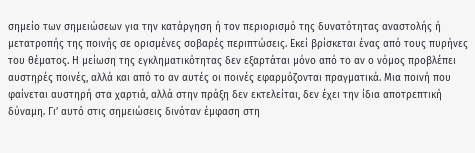σημείο των σημειώσεων για την κατάργηση ή τον περιορισμό της δυνατότητας αναστολής ή μετατροπής της ποινής σε ορισμένες σοβαρές περιπτώσεις. Εκεί βρίσκεται ένας από τους πυρήνες του θέματος. Η μείωση της εγκληματικότητας δεν εξαρτάται μόνο από το αν ο νόμος προβλέπει αυστηρές ποινές, αλλά και από το αν αυτές οι ποινές εφαρμόζονται πραγματικά. Μια ποινή που φαίνεται αυστηρή στα χαρτιά, αλλά στην πράξη δεν εκτελείται, δεν έχει την ίδια αποτρεπτική δύναμη. Γι’ αυτό στις σημειώσεις δινόταν έμφαση στη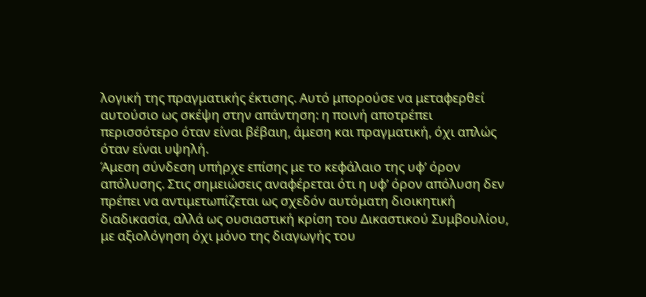λογική της πραγματικής έκτισης. Αυτό μπορούσε να μεταφερθεί αυτούσιο ως σκέψη στην απάντηση: η ποινή αποτρέπει περισσότερο όταν είναι βέβαιη, άμεση και πραγματική, όχι απλώς όταν είναι υψηλή.
Άμεση σύνδεση υπήρχε επίσης με το κεφάλαιο της υφ’ όρον απόλυσης. Στις σημειώσεις αναφέρεται ότι η υφ’ όρον απόλυση δεν πρέπει να αντιμετωπίζεται ως σχεδόν αυτόματη διοικητική διαδικασία, αλλά ως ουσιαστική κρίση του Δικαστικού Συμβουλίου, με αξιολόγηση όχι μόνο της διαγωγής του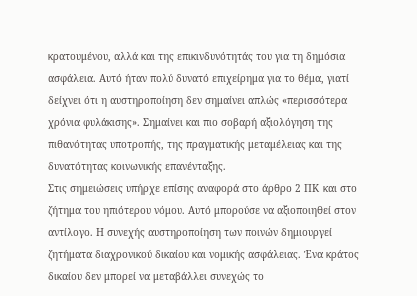κρατουμένου, αλλά και της επικινδυνότητάς του για τη δημόσια ασφάλεια. Αυτό ήταν πολύ δυνατό επιχείρημα για το θέμα, γιατί δείχνει ότι η αυστηροποίηση δεν σημαίνει απλώς «περισσότερα χρόνια φυλάκισης». Σημαίνει και πιο σοβαρή αξιολόγηση της πιθανότητας υποτροπής, της πραγματικής μεταμέλειας και της δυνατότητας κοινωνικής επανένταξης.
Στις σημειώσεις υπήρχε επίσης αναφορά στο άρθρο 2 ΠΚ και στο ζήτημα του ηπιότερου νόμου. Αυτό μπορούσε να αξιοποιηθεί στον αντίλογο. Η συνεχής αυστηροποίηση των ποινών δημιουργεί ζητήματα διαχρονικού δικαίου και νομικής ασφάλειας. Ένα κράτος δικαίου δεν μπορεί να μεταβάλλει συνεχώς το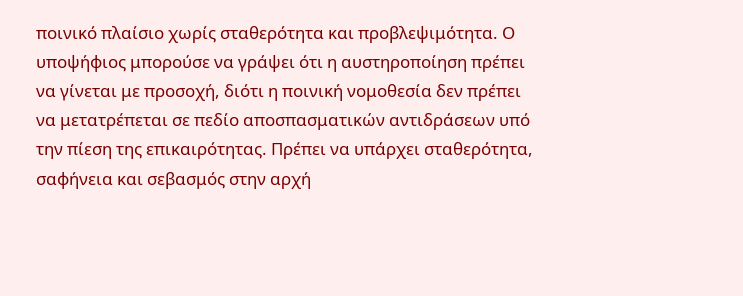ποινικό πλαίσιο χωρίς σταθερότητα και προβλεψιμότητα. Ο υποψήφιος μπορούσε να γράψει ότι η αυστηροποίηση πρέπει να γίνεται με προσοχή, διότι η ποινική νομοθεσία δεν πρέπει να μετατρέπεται σε πεδίο αποσπασματικών αντιδράσεων υπό την πίεση της επικαιρότητας. Πρέπει να υπάρχει σταθερότητα, σαφήνεια και σεβασμός στην αρχή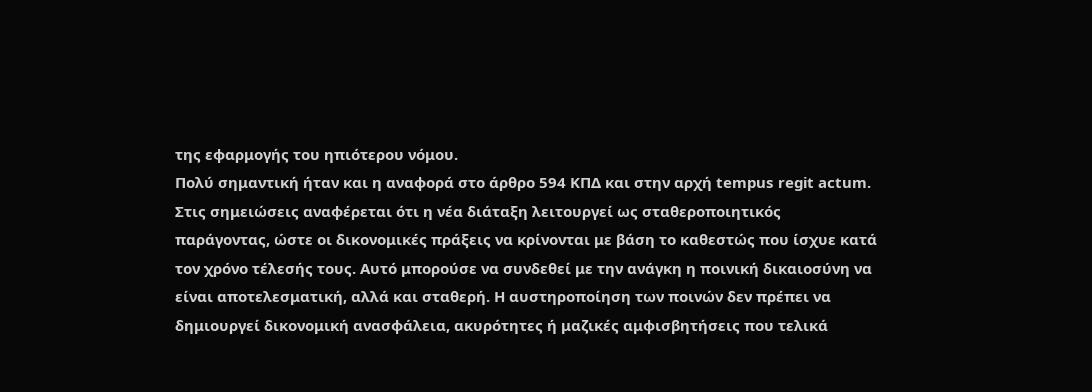της εφαρμογής του ηπιότερου νόμου.
Πολύ σημαντική ήταν και η αναφορά στο άρθρο 594 ΚΠΔ και στην αρχή tempus regit actum. Στις σημειώσεις αναφέρεται ότι η νέα διάταξη λειτουργεί ως σταθεροποιητικός παράγοντας, ώστε οι δικονομικές πράξεις να κρίνονται με βάση το καθεστώς που ίσχυε κατά τον χρόνο τέλεσής τους. Αυτό μπορούσε να συνδεθεί με την ανάγκη η ποινική δικαιοσύνη να είναι αποτελεσματική, αλλά και σταθερή. Η αυστηροποίηση των ποινών δεν πρέπει να δημιουργεί δικονομική ανασφάλεια, ακυρότητες ή μαζικές αμφισβητήσεις που τελικά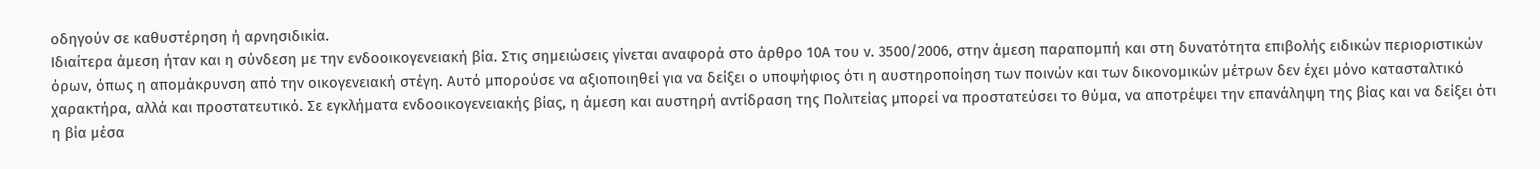οδηγούν σε καθυστέρηση ή αρνησιδικία.
Ιδιαίτερα άμεση ήταν και η σύνδεση με την ενδοοικογενειακή βία. Στις σημειώσεις γίνεται αναφορά στο άρθρο 10Α του ν. 3500/2006, στην άμεση παραπομπή και στη δυνατότητα επιβολής ειδικών περιοριστικών όρων, όπως η απομάκρυνση από την οικογενειακή στέγη. Αυτό μπορούσε να αξιοποιηθεί για να δείξει ο υποψήφιος ότι η αυστηροποίηση των ποινών και των δικονομικών μέτρων δεν έχει μόνο κατασταλτικό χαρακτήρα, αλλά και προστατευτικό. Σε εγκλήματα ενδοοικογενειακής βίας, η άμεση και αυστηρή αντίδραση της Πολιτείας μπορεί να προστατεύσει το θύμα, να αποτρέψει την επανάληψη της βίας και να δείξει ότι η βία μέσα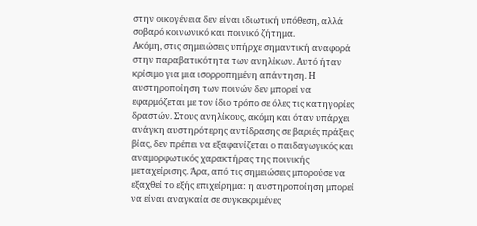στην οικογένεια δεν είναι ιδιωτική υπόθεση, αλλά σοβαρό κοινωνικό και ποινικό ζήτημα.
Ακόμη, στις σημειώσεις υπήρχε σημαντική αναφορά στην παραβατικότητα των ανηλίκων. Αυτό ήταν κρίσιμο για μια ισορροπημένη απάντηση. Η αυστηροποίηση των ποινών δεν μπορεί να εφαρμόζεται με τον ίδιο τρόπο σε όλες τις κατηγορίες δραστών. Στους ανηλίκους, ακόμη και όταν υπάρχει ανάγκη αυστηρότερης αντίδρασης σε βαριές πράξεις βίας, δεν πρέπει να εξαφανίζεται ο παιδαγωγικός και αναμορφωτικός χαρακτήρας της ποινικής μεταχείρισης. Άρα, από τις σημειώσεις μπορούσε να εξαχθεί το εξής επιχείρημα: η αυστηροποίηση μπορεί να είναι αναγκαία σε συγκεκριμένες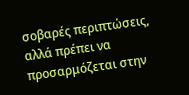σοβαρές περιπτώσεις, αλλά πρέπει να προσαρμόζεται στην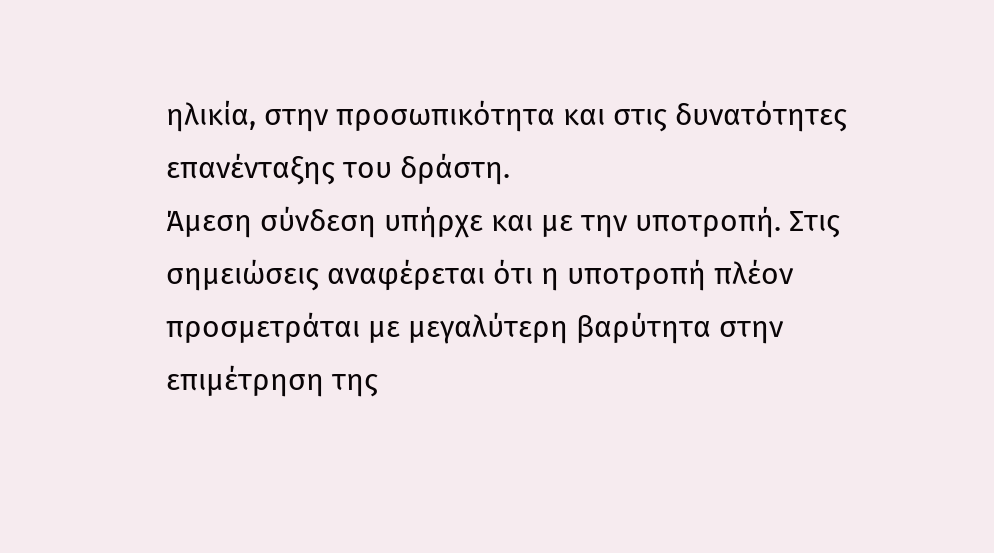ηλικία, στην προσωπικότητα και στις δυνατότητες επανένταξης του δράστη.
Άμεση σύνδεση υπήρχε και με την υποτροπή. Στις σημειώσεις αναφέρεται ότι η υποτροπή πλέον προσμετράται με μεγαλύτερη βαρύτητα στην επιμέτρηση της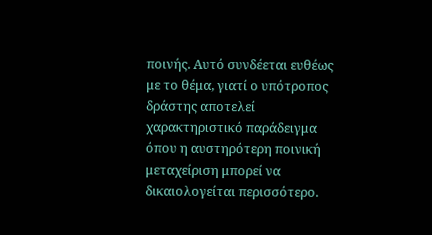ποινής. Αυτό συνδέεται ευθέως με το θέμα, γιατί ο υπότροπος δράστης αποτελεί χαρακτηριστικό παράδειγμα όπου η αυστηρότερη ποινική μεταχείριση μπορεί να δικαιολογείται περισσότερο.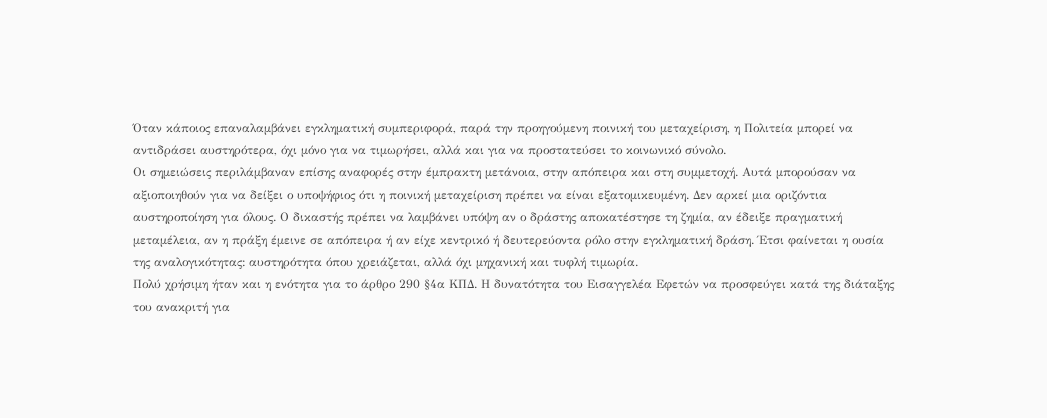Όταν κάποιος επαναλαμβάνει εγκληματική συμπεριφορά, παρά την προηγούμενη ποινική του μεταχείριση, η Πολιτεία μπορεί να αντιδράσει αυστηρότερα, όχι μόνο για να τιμωρήσει, αλλά και για να προστατεύσει το κοινωνικό σύνολο.
Οι σημειώσεις περιλάμβαναν επίσης αναφορές στην έμπρακτη μετάνοια, στην απόπειρα και στη συμμετοχή. Αυτά μπορούσαν να αξιοποιηθούν για να δείξει ο υποψήφιος ότι η ποινική μεταχείριση πρέπει να είναι εξατομικευμένη. Δεν αρκεί μια οριζόντια αυστηροποίηση για όλους. Ο δικαστής πρέπει να λαμβάνει υπόψη αν ο δράστης αποκατέστησε τη ζημία, αν έδειξε πραγματική μεταμέλεια, αν η πράξη έμεινε σε απόπειρα ή αν είχε κεντρικό ή δευτερεύοντα ρόλο στην εγκληματική δράση. Έτσι φαίνεται η ουσία της αναλογικότητας: αυστηρότητα όπου χρειάζεται, αλλά όχι μηχανική και τυφλή τιμωρία.
Πολύ χρήσιμη ήταν και η ενότητα για το άρθρο 290 §4α ΚΠΔ. Η δυνατότητα του Εισαγγελέα Εφετών να προσφεύγει κατά της διάταξης του ανακριτή για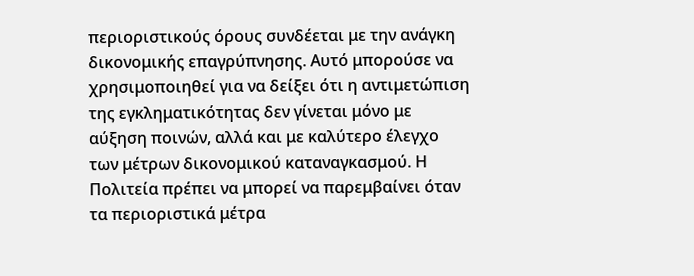περιοριστικούς όρους συνδέεται με την ανάγκη δικονομικής επαγρύπνησης. Αυτό μπορούσε να χρησιμοποιηθεί για να δείξει ότι η αντιμετώπιση της εγκληματικότητας δεν γίνεται μόνο με αύξηση ποινών, αλλά και με καλύτερο έλεγχο των μέτρων δικονομικού καταναγκασμού. Η Πολιτεία πρέπει να μπορεί να παρεμβαίνει όταν τα περιοριστικά μέτρα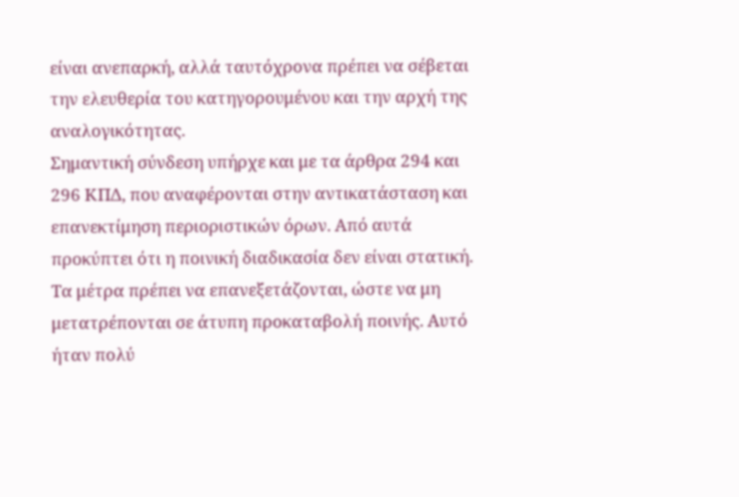είναι ανεπαρκή, αλλά ταυτόχρονα πρέπει να σέβεται την ελευθερία του κατηγορουμένου και την αρχή της αναλογικότητας.
Σημαντική σύνδεση υπήρχε και με τα άρθρα 294 και 296 ΚΠΔ, που αναφέρονται στην αντικατάσταση και επανεκτίμηση περιοριστικών όρων. Από αυτά προκύπτει ότι η ποινική διαδικασία δεν είναι στατική. Τα μέτρα πρέπει να επανεξετάζονται, ώστε να μη μετατρέπονται σε άτυπη προκαταβολή ποινής. Αυτό ήταν πολύ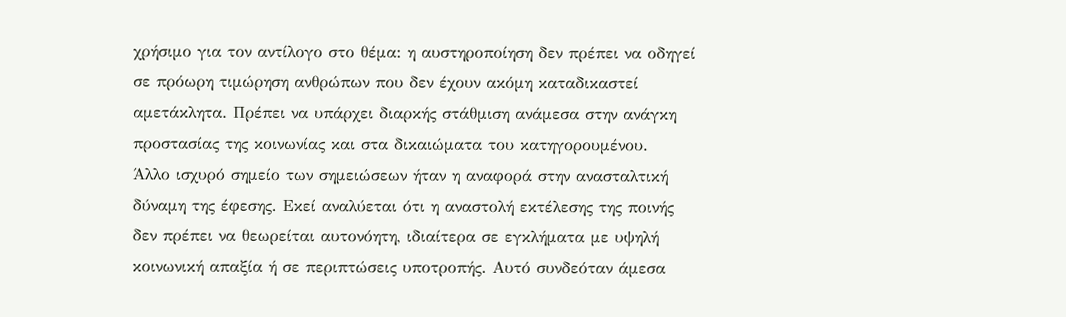χρήσιμο για τον αντίλογο στο θέμα: η αυστηροποίηση δεν πρέπει να οδηγεί σε πρόωρη τιμώρηση ανθρώπων που δεν έχουν ακόμη καταδικαστεί αμετάκλητα. Πρέπει να υπάρχει διαρκής στάθμιση ανάμεσα στην ανάγκη προστασίας της κοινωνίας και στα δικαιώματα του κατηγορουμένου.
Άλλο ισχυρό σημείο των σημειώσεων ήταν η αναφορά στην ανασταλτική δύναμη της έφεσης. Εκεί αναλύεται ότι η αναστολή εκτέλεσης της ποινής δεν πρέπει να θεωρείται αυτονόητη, ιδιαίτερα σε εγκλήματα με υψηλή κοινωνική απαξία ή σε περιπτώσεις υποτροπής. Αυτό συνδεόταν άμεσα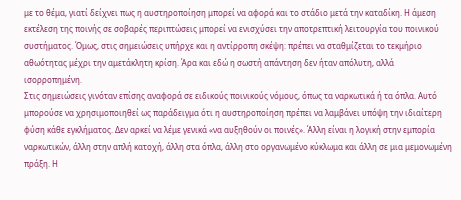με το θέμα, γιατί δείχνει πως η αυστηροποίηση μπορεί να αφορά και το στάδιο μετά την καταδίκη. Η άμεση εκτέλεση της ποινής σε σοβαρές περιπτώσεις μπορεί να ενισχύσει την αποτρεπτική λειτουργία του ποινικού συστήματος. Όμως, στις σημειώσεις υπήρχε και η αντίρροπη σκέψη: πρέπει να σταθμίζεται το τεκμήριο αθωότητας μέχρι την αμετάκλητη κρίση. Άρα και εδώ η σωστή απάντηση δεν ήταν απόλυτη, αλλά ισορροπημένη.
Στις σημειώσεις γινόταν επίσης αναφορά σε ειδικούς ποινικούς νόμους, όπως τα ναρκωτικά ή τα όπλα. Αυτό μπορούσε να χρησιμοποιηθεί ως παράδειγμα ότι η αυστηροποίηση πρέπει να λαμβάνει υπόψη την ιδιαίτερη φύση κάθε εγκλήματος. Δεν αρκεί να λέμε γενικά «να αυξηθούν οι ποινές». Άλλη είναι η λογική στην εμπορία ναρκωτικών, άλλη στην απλή κατοχή, άλλη στα όπλα, άλλη στο οργανωμένο κύκλωμα και άλλη σε μια μεμονωμένη πράξη. Η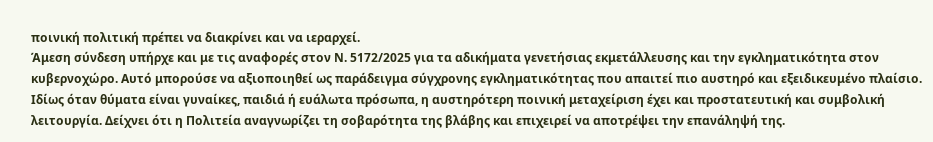ποινική πολιτική πρέπει να διακρίνει και να ιεραρχεί.
Άμεση σύνδεση υπήρχε και με τις αναφορές στον Ν. 5172/2025 για τα αδικήματα γενετήσιας εκμετάλλευσης και την εγκληματικότητα στον κυβερνοχώρο. Αυτό μπορούσε να αξιοποιηθεί ως παράδειγμα σύγχρονης εγκληματικότητας που απαιτεί πιο αυστηρό και εξειδικευμένο πλαίσιο. Ιδίως όταν θύματα είναι γυναίκες, παιδιά ή ευάλωτα πρόσωπα, η αυστηρότερη ποινική μεταχείριση έχει και προστατευτική και συμβολική λειτουργία. Δείχνει ότι η Πολιτεία αναγνωρίζει τη σοβαρότητα της βλάβης και επιχειρεί να αποτρέψει την επανάληψή της.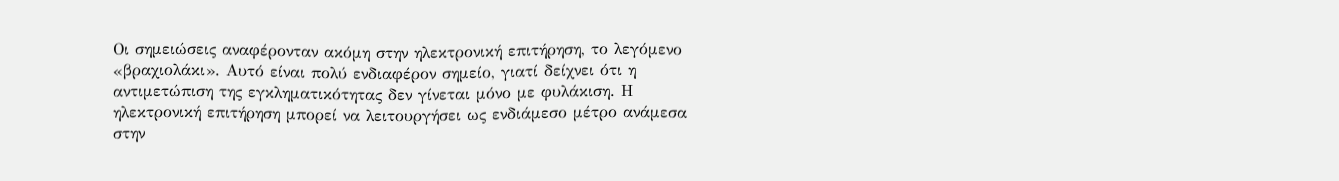Οι σημειώσεις αναφέρονταν ακόμη στην ηλεκτρονική επιτήρηση, το λεγόμενο «βραχιολάκι». Αυτό είναι πολύ ενδιαφέρον σημείο, γιατί δείχνει ότι η αντιμετώπιση της εγκληματικότητας δεν γίνεται μόνο με φυλάκιση. Η ηλεκτρονική επιτήρηση μπορεί να λειτουργήσει ως ενδιάμεσο μέτρο ανάμεσα στην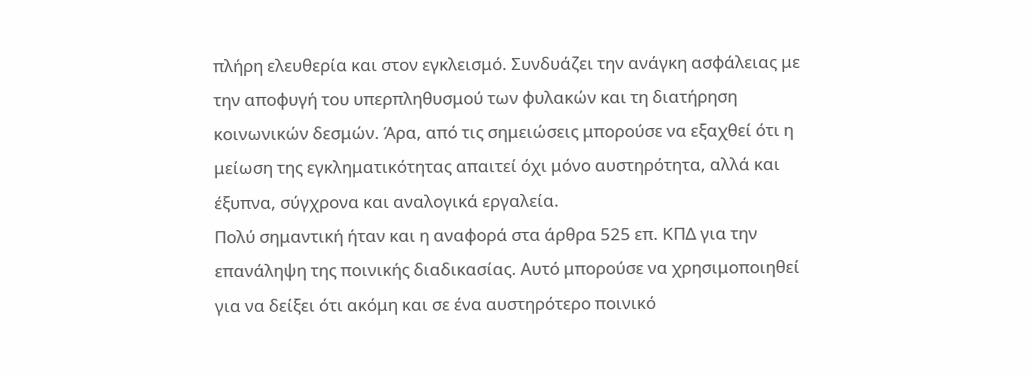πλήρη ελευθερία και στον εγκλεισμό. Συνδυάζει την ανάγκη ασφάλειας με την αποφυγή του υπερπληθυσμού των φυλακών και τη διατήρηση κοινωνικών δεσμών. Άρα, από τις σημειώσεις μπορούσε να εξαχθεί ότι η μείωση της εγκληματικότητας απαιτεί όχι μόνο αυστηρότητα, αλλά και έξυπνα, σύγχρονα και αναλογικά εργαλεία.
Πολύ σημαντική ήταν και η αναφορά στα άρθρα 525 επ. ΚΠΔ για την επανάληψη της ποινικής διαδικασίας. Αυτό μπορούσε να χρησιμοποιηθεί για να δείξει ότι ακόμη και σε ένα αυστηρότερο ποινικό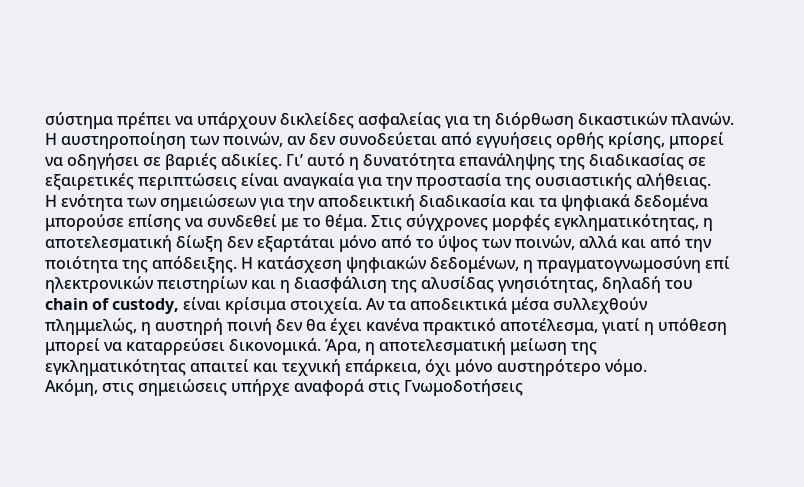σύστημα πρέπει να υπάρχουν δικλείδες ασφαλείας για τη διόρθωση δικαστικών πλανών. Η αυστηροποίηση των ποινών, αν δεν συνοδεύεται από εγγυήσεις ορθής κρίσης, μπορεί να οδηγήσει σε βαριές αδικίες. Γι’ αυτό η δυνατότητα επανάληψης της διαδικασίας σε εξαιρετικές περιπτώσεις είναι αναγκαία για την προστασία της ουσιαστικής αλήθειας.
Η ενότητα των σημειώσεων για την αποδεικτική διαδικασία και τα ψηφιακά δεδομένα μπορούσε επίσης να συνδεθεί με το θέμα. Στις σύγχρονες μορφές εγκληματικότητας, η αποτελεσματική δίωξη δεν εξαρτάται μόνο από το ύψος των ποινών, αλλά και από την ποιότητα της απόδειξης. Η κατάσχεση ψηφιακών δεδομένων, η πραγματογνωμοσύνη επί ηλεκτρονικών πειστηρίων και η διασφάλιση της αλυσίδας γνησιότητας, δηλαδή του chain of custody, είναι κρίσιμα στοιχεία. Αν τα αποδεικτικά μέσα συλλεχθούν πλημμελώς, η αυστηρή ποινή δεν θα έχει κανένα πρακτικό αποτέλεσμα, γιατί η υπόθεση μπορεί να καταρρεύσει δικονομικά. Άρα, η αποτελεσματική μείωση της εγκληματικότητας απαιτεί και τεχνική επάρκεια, όχι μόνο αυστηρότερο νόμο.
Ακόμη, στις σημειώσεις υπήρχε αναφορά στις Γνωμοδοτήσεις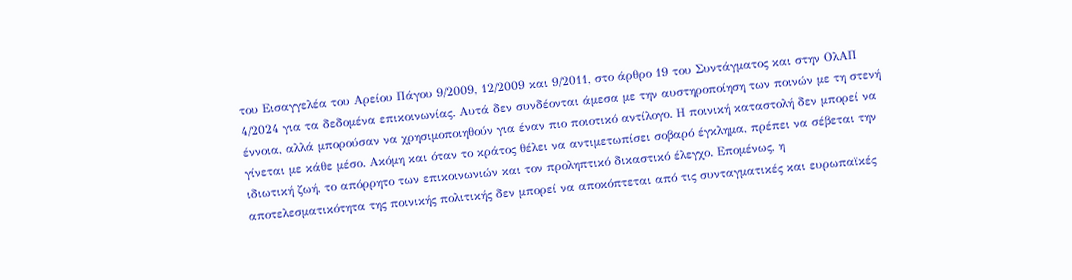του Εισαγγελέα του Αρείου Πάγου 9/2009, 12/2009 και 9/2011, στο άρθρο 19 του Συντάγματος και στην ΟλΑΠ 4/2024 για τα δεδομένα επικοινωνίας. Αυτά δεν συνδέονται άμεσα με την αυστηροποίηση των ποινών με τη στενή έννοια, αλλά μπορούσαν να χρησιμοποιηθούν για έναν πιο ποιοτικό αντίλογο. Η ποινική καταστολή δεν μπορεί να γίνεται με κάθε μέσο. Ακόμη και όταν το κράτος θέλει να αντιμετωπίσει σοβαρό έγκλημα, πρέπει να σέβεται την ιδιωτική ζωή, το απόρρητο των επικοινωνιών και τον προληπτικό δικαστικό έλεγχο. Επομένως, η αποτελεσματικότητα της ποινικής πολιτικής δεν μπορεί να αποκόπτεται από τις συνταγματικές και ευρωπαϊκές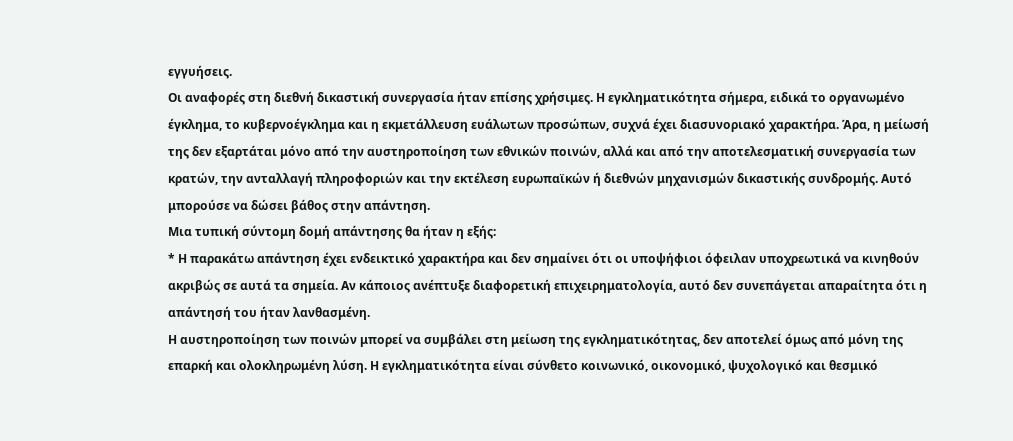εγγυήσεις.
Οι αναφορές στη διεθνή δικαστική συνεργασία ήταν επίσης χρήσιμες. Η εγκληματικότητα σήμερα, ειδικά το οργανωμένο έγκλημα, το κυβερνοέγκλημα και η εκμετάλλευση ευάλωτων προσώπων, συχνά έχει διασυνοριακό χαρακτήρα. Άρα, η μείωσή της δεν εξαρτάται μόνο από την αυστηροποίηση των εθνικών ποινών, αλλά και από την αποτελεσματική συνεργασία των κρατών, την ανταλλαγή πληροφοριών και την εκτέλεση ευρωπαϊκών ή διεθνών μηχανισμών δικαστικής συνδρομής. Αυτό μπορούσε να δώσει βάθος στην απάντηση.
Μια τυπική σύντομη δομή απάντησης θα ήταν η εξής:
* Η παρακάτω απάντηση έχει ενδεικτικό χαρακτήρα και δεν σημαίνει ότι οι υποψήφιοι όφειλαν υποχρεωτικά να κινηθούν ακριβώς σε αυτά τα σημεία. Αν κάποιος ανέπτυξε διαφορετική επιχειρηματολογία, αυτό δεν συνεπάγεται απαραίτητα ότι η απάντησή του ήταν λανθασμένη.
Η αυστηροποίηση των ποινών μπορεί να συμβάλει στη μείωση της εγκληματικότητας, δεν αποτελεί όμως από μόνη της επαρκή και ολοκληρωμένη λύση. Η εγκληματικότητα είναι σύνθετο κοινωνικό, οικονομικό, ψυχολογικό και θεσμικό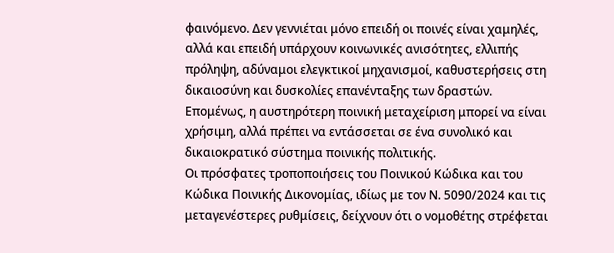φαινόμενο. Δεν γεννιέται μόνο επειδή οι ποινές είναι χαμηλές, αλλά και επειδή υπάρχουν κοινωνικές ανισότητες, ελλιπής πρόληψη, αδύναμοι ελεγκτικοί μηχανισμοί, καθυστερήσεις στη δικαιοσύνη και δυσκολίες επανένταξης των δραστών. Επομένως, η αυστηρότερη ποινική μεταχείριση μπορεί να είναι χρήσιμη, αλλά πρέπει να εντάσσεται σε ένα συνολικό και δικαιοκρατικό σύστημα ποινικής πολιτικής.
Οι πρόσφατες τροποποιήσεις του Ποινικού Κώδικα και του Κώδικα Ποινικής Δικονομίας, ιδίως με τον Ν. 5090/2024 και τις μεταγενέστερες ρυθμίσεις, δείχνουν ότι ο νομοθέτης στρέφεται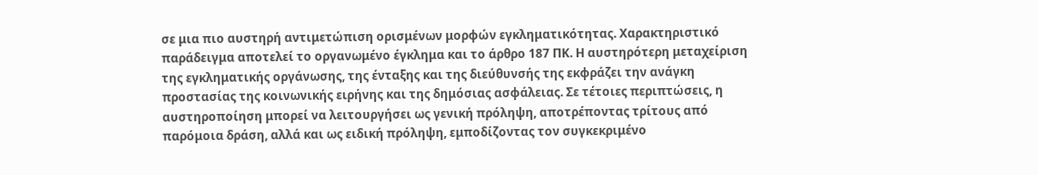σε μια πιο αυστηρή αντιμετώπιση ορισμένων μορφών εγκληματικότητας. Χαρακτηριστικό παράδειγμα αποτελεί το οργανωμένο έγκλημα και το άρθρο 187 ΠΚ. Η αυστηρότερη μεταχείριση της εγκληματικής οργάνωσης, της ένταξης και της διεύθυνσής της εκφράζει την ανάγκη προστασίας της κοινωνικής ειρήνης και της δημόσιας ασφάλειας. Σε τέτοιες περιπτώσεις, η αυστηροποίηση μπορεί να λειτουργήσει ως γενική πρόληψη, αποτρέποντας τρίτους από παρόμοια δράση, αλλά και ως ειδική πρόληψη, εμποδίζοντας τον συγκεκριμένο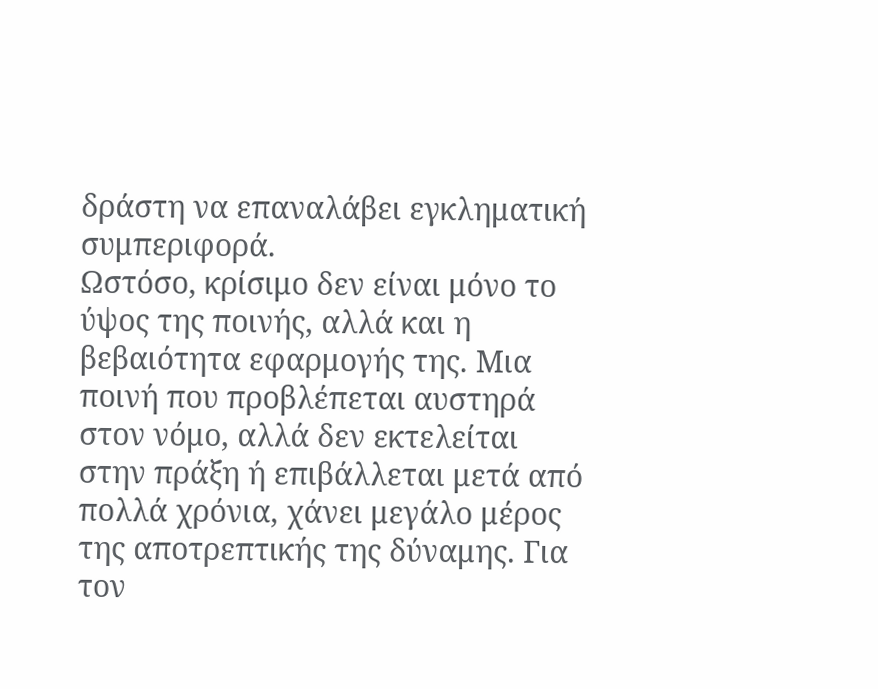δράστη να επαναλάβει εγκληματική συμπεριφορά.
Ωστόσο, κρίσιμο δεν είναι μόνο το ύψος της ποινής, αλλά και η βεβαιότητα εφαρμογής της. Μια ποινή που προβλέπεται αυστηρά στον νόμο, αλλά δεν εκτελείται στην πράξη ή επιβάλλεται μετά από πολλά χρόνια, χάνει μεγάλο μέρος της αποτρεπτικής της δύναμης. Για τον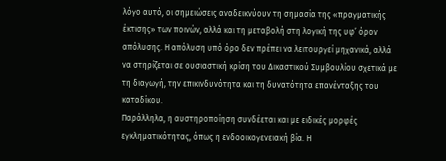λόγο αυτό, οι σημειώσεις αναδεικνύουν τη σημασία της «πραγματικής έκτισης» των ποινών, αλλά και τη μεταβολή στη λογική της υφ’ όρον απόλυσης. Η απόλυση υπό όρο δεν πρέπει να λειτουργεί μηχανικά, αλλά να στηρίζεται σε ουσιαστική κρίση του Δικαστικού Συμβουλίου σχετικά με τη διαγωγή, την επικινδυνότητα και τη δυνατότητα επανένταξης του καταδίκου.
Παράλληλα, η αυστηροποίηση συνδέεται και με ειδικές μορφές εγκληματικότητας, όπως η ενδοοικογενειακή βία. Η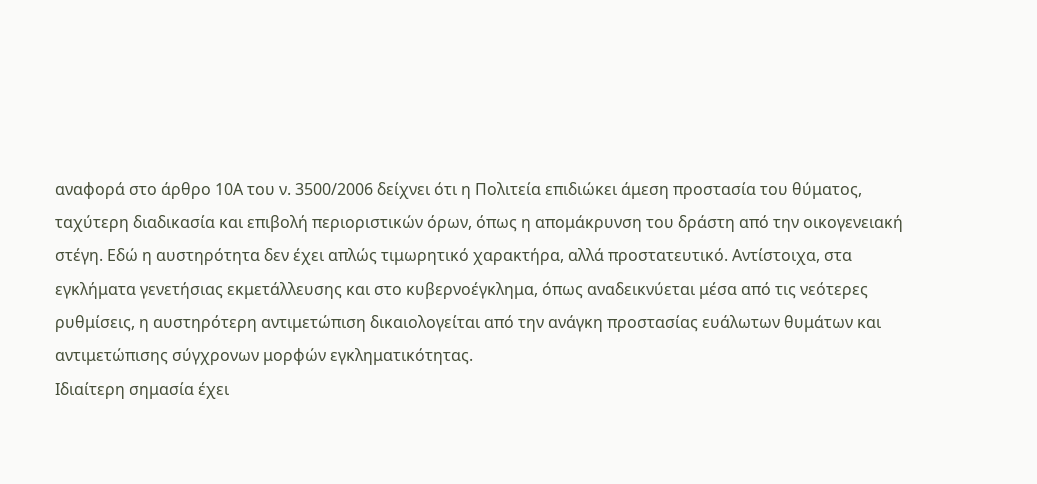αναφορά στο άρθρο 10Α του ν. 3500/2006 δείχνει ότι η Πολιτεία επιδιώκει άμεση προστασία του θύματος, ταχύτερη διαδικασία και επιβολή περιοριστικών όρων, όπως η απομάκρυνση του δράστη από την οικογενειακή στέγη. Εδώ η αυστηρότητα δεν έχει απλώς τιμωρητικό χαρακτήρα, αλλά προστατευτικό. Αντίστοιχα, στα εγκλήματα γενετήσιας εκμετάλλευσης και στο κυβερνοέγκλημα, όπως αναδεικνύεται μέσα από τις νεότερες ρυθμίσεις, η αυστηρότερη αντιμετώπιση δικαιολογείται από την ανάγκη προστασίας ευάλωτων θυμάτων και αντιμετώπισης σύγχρονων μορφών εγκληματικότητας.
Ιδιαίτερη σημασία έχει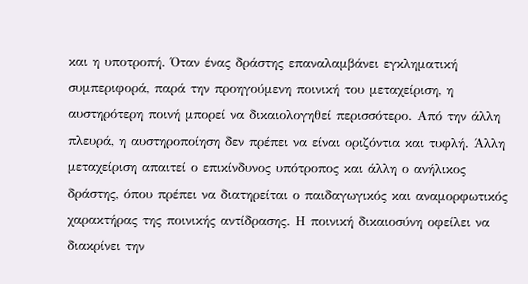και η υποτροπή. Όταν ένας δράστης επαναλαμβάνει εγκληματική συμπεριφορά, παρά την προηγούμενη ποινική του μεταχείριση, η αυστηρότερη ποινή μπορεί να δικαιολογηθεί περισσότερο. Από την άλλη πλευρά, η αυστηροποίηση δεν πρέπει να είναι οριζόντια και τυφλή. Άλλη μεταχείριση απαιτεί ο επικίνδυνος υπότροπος και άλλη ο ανήλικος δράστης, όπου πρέπει να διατηρείται ο παιδαγωγικός και αναμορφωτικός χαρακτήρας της ποινικής αντίδρασης. Η ποινική δικαιοσύνη οφείλει να διακρίνει την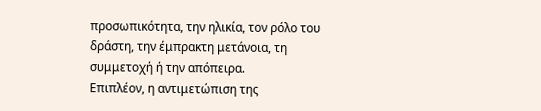προσωπικότητα, την ηλικία, τον ρόλο του δράστη, την έμπρακτη μετάνοια, τη συμμετοχή ή την απόπειρα.
Επιπλέον, η αντιμετώπιση της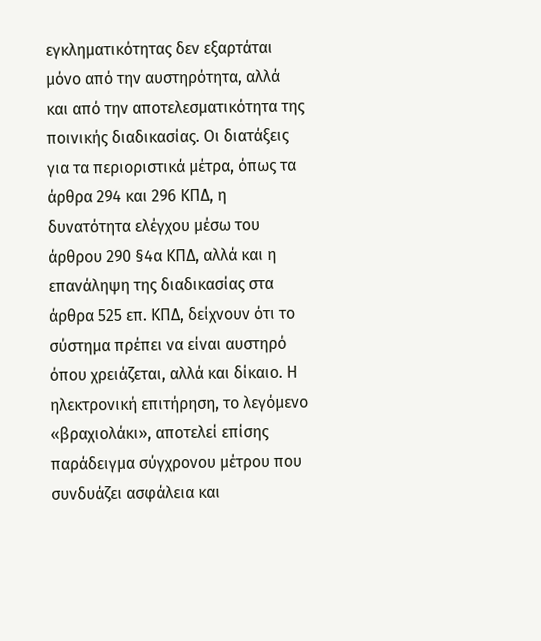εγκληματικότητας δεν εξαρτάται μόνο από την αυστηρότητα, αλλά και από την αποτελεσματικότητα της ποινικής διαδικασίας. Οι διατάξεις για τα περιοριστικά μέτρα, όπως τα άρθρα 294 και 296 ΚΠΔ, η δυνατότητα ελέγχου μέσω του άρθρου 290 §4α ΚΠΔ, αλλά και η επανάληψη της διαδικασίας στα άρθρα 525 επ. ΚΠΔ, δείχνουν ότι το σύστημα πρέπει να είναι αυστηρό όπου χρειάζεται, αλλά και δίκαιο. Η ηλεκτρονική επιτήρηση, το λεγόμενο «βραχιολάκι», αποτελεί επίσης παράδειγμα σύγχρονου μέτρου που συνδυάζει ασφάλεια και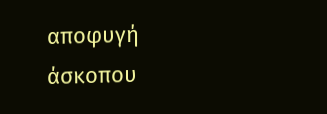αποφυγή άσκοπου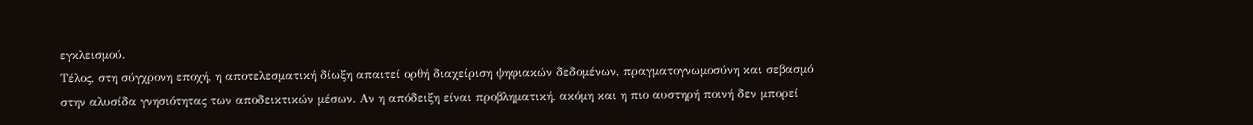εγκλεισμού.
Τέλος, στη σύγχρονη εποχή, η αποτελεσματική δίωξη απαιτεί ορθή διαχείριση ψηφιακών δεδομένων, πραγματογνωμοσύνη και σεβασμό στην αλυσίδα γνησιότητας των αποδεικτικών μέσων. Αν η απόδειξη είναι προβληματική, ακόμη και η πιο αυστηρή ποινή δεν μπορεί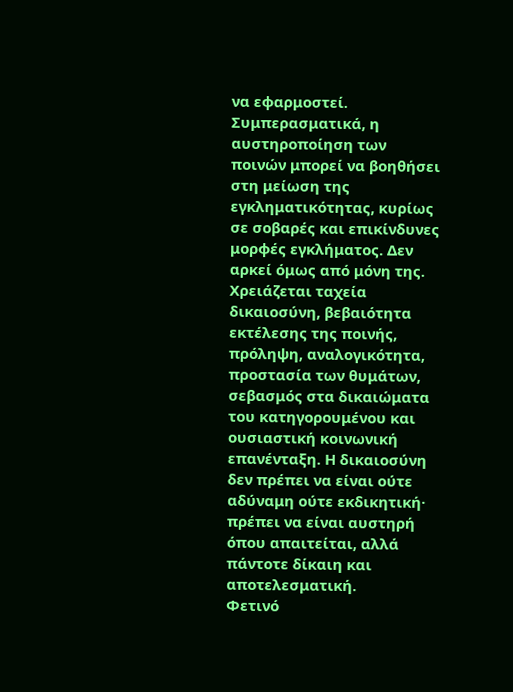να εφαρμοστεί.
Συμπερασματικά, η αυστηροποίηση των ποινών μπορεί να βοηθήσει στη μείωση της εγκληματικότητας, κυρίως σε σοβαρές και επικίνδυνες μορφές εγκλήματος. Δεν αρκεί όμως από μόνη της. Χρειάζεται ταχεία δικαιοσύνη, βεβαιότητα εκτέλεσης της ποινής, πρόληψη, αναλογικότητα, προστασία των θυμάτων, σεβασμός στα δικαιώματα του κατηγορουμένου και ουσιαστική κοινωνική επανένταξη. Η δικαιοσύνη δεν πρέπει να είναι ούτε αδύναμη ούτε εκδικητική· πρέπει να είναι αυστηρή όπου απαιτείται, αλλά πάντοτε δίκαιη και αποτελεσματική.
Φετινό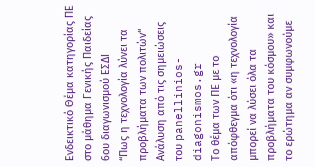Ενδεικτικό Θέμα κατηγορίας ΠΕ στο μάθημα Γενικής Παιδείας 6ου διαγωνισμού ΕΣΔΙ
“Πως η τεχνολογία λύνει τα προβλήματα των πολιτών“
Ανάλυση από τις σημειώσεις του panellinios-diagonismos.gr
Το θέμα των ΠΕ με το απόφθεγμα ότι «η τεχνολογία μπορεί να λύσει όλα τα προβλήματα του κόσμου» και το ερώτημα αν συμφωνούμε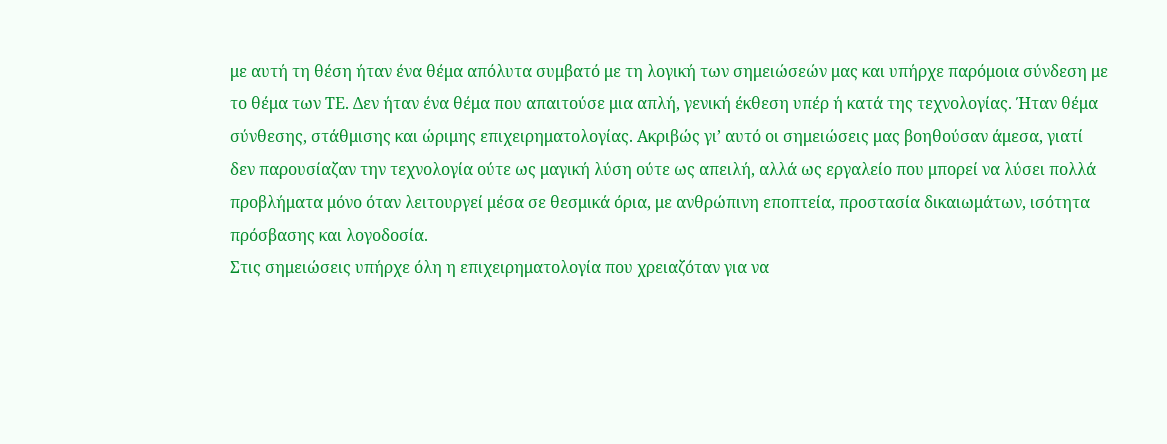με αυτή τη θέση ήταν ένα θέμα απόλυτα συμβατό με τη λογική των σημειώσεών μας και υπήρχε παρόμοια σύνδεση με το θέμα των ΤΕ. Δεν ήταν ένα θέμα που απαιτούσε μια απλή, γενική έκθεση υπέρ ή κατά της τεχνολογίας. Ήταν θέμα σύνθεσης, στάθμισης και ώριμης επιχειρηματολογίας. Ακριβώς γι’ αυτό οι σημειώσεις μας βοηθούσαν άμεσα, γιατί δεν παρουσίαζαν την τεχνολογία ούτε ως μαγική λύση ούτε ως απειλή, αλλά ως εργαλείο που μπορεί να λύσει πολλά προβλήματα μόνο όταν λειτουργεί μέσα σε θεσμικά όρια, με ανθρώπινη εποπτεία, προστασία δικαιωμάτων, ισότητα πρόσβασης και λογοδοσία.
Στις σημειώσεις υπήρχε όλη η επιχειρηματολογία που χρειαζόταν για να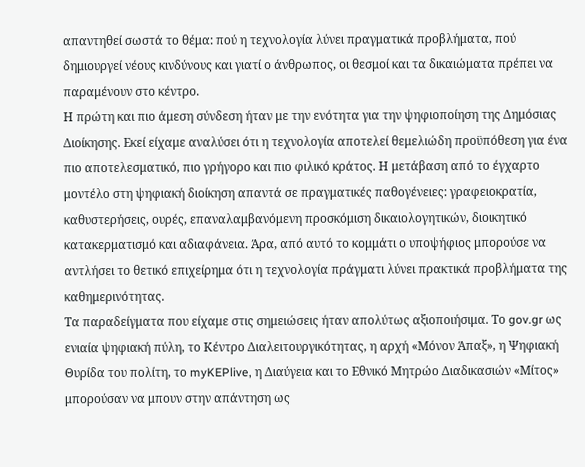απαντηθεί σωστά το θέμα: πού η τεχνολογία λύνει πραγματικά προβλήματα, πού δημιουργεί νέους κινδύνους και γιατί ο άνθρωπος, οι θεσμοί και τα δικαιώματα πρέπει να παραμένουν στο κέντρο.
Η πρώτη και πιο άμεση σύνδεση ήταν με την ενότητα για την ψηφιοποίηση της Δημόσιας Διοίκησης. Εκεί είχαμε αναλύσει ότι η τεχνολογία αποτελεί θεμελιώδη προϋπόθεση για ένα πιο αποτελεσματικό, πιο γρήγορο και πιο φιλικό κράτος. Η μετάβαση από το έγχαρτο μοντέλο στη ψηφιακή διοίκηση απαντά σε πραγματικές παθογένειες: γραφειοκρατία, καθυστερήσεις, ουρές, επαναλαμβανόμενη προσκόμιση δικαιολογητικών, διοικητικό κατακερματισμό και αδιαφάνεια. Άρα, από αυτό το κομμάτι ο υποψήφιος μπορούσε να αντλήσει το θετικό επιχείρημα ότι η τεχνολογία πράγματι λύνει πρακτικά προβλήματα της καθημερινότητας.
Τα παραδείγματα που είχαμε στις σημειώσεις ήταν απολύτως αξιοποιήσιμα. Το gov.gr ως ενιαία ψηφιακή πύλη, το Κέντρο Διαλειτουργικότητας, η αρχή «Μόνον Άπαξ», η Ψηφιακή Θυρίδα του πολίτη, το myKEPlive, η Διαύγεια και το Εθνικό Μητρώο Διαδικασιών «Μίτος» μπορούσαν να μπουν στην απάντηση ως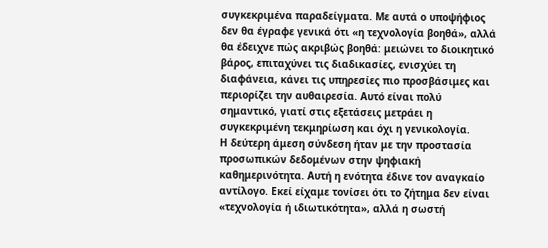συγκεκριμένα παραδείγματα. Με αυτά ο υποψήφιος δεν θα έγραφε γενικά ότι «η τεχνολογία βοηθά», αλλά θα έδειχνε πώς ακριβώς βοηθά: μειώνει το διοικητικό βάρος, επιταχύνει τις διαδικασίες, ενισχύει τη διαφάνεια, κάνει τις υπηρεσίες πιο προσβάσιμες και περιορίζει την αυθαιρεσία. Αυτό είναι πολύ σημαντικό, γιατί στις εξετάσεις μετράει η συγκεκριμένη τεκμηρίωση και όχι η γενικολογία.
Η δεύτερη άμεση σύνδεση ήταν με την προστασία προσωπικών δεδομένων στην ψηφιακή καθημερινότητα. Αυτή η ενότητα έδινε τον αναγκαίο αντίλογο. Εκεί είχαμε τονίσει ότι το ζήτημα δεν είναι «τεχνολογία ή ιδιωτικότητα», αλλά η σωστή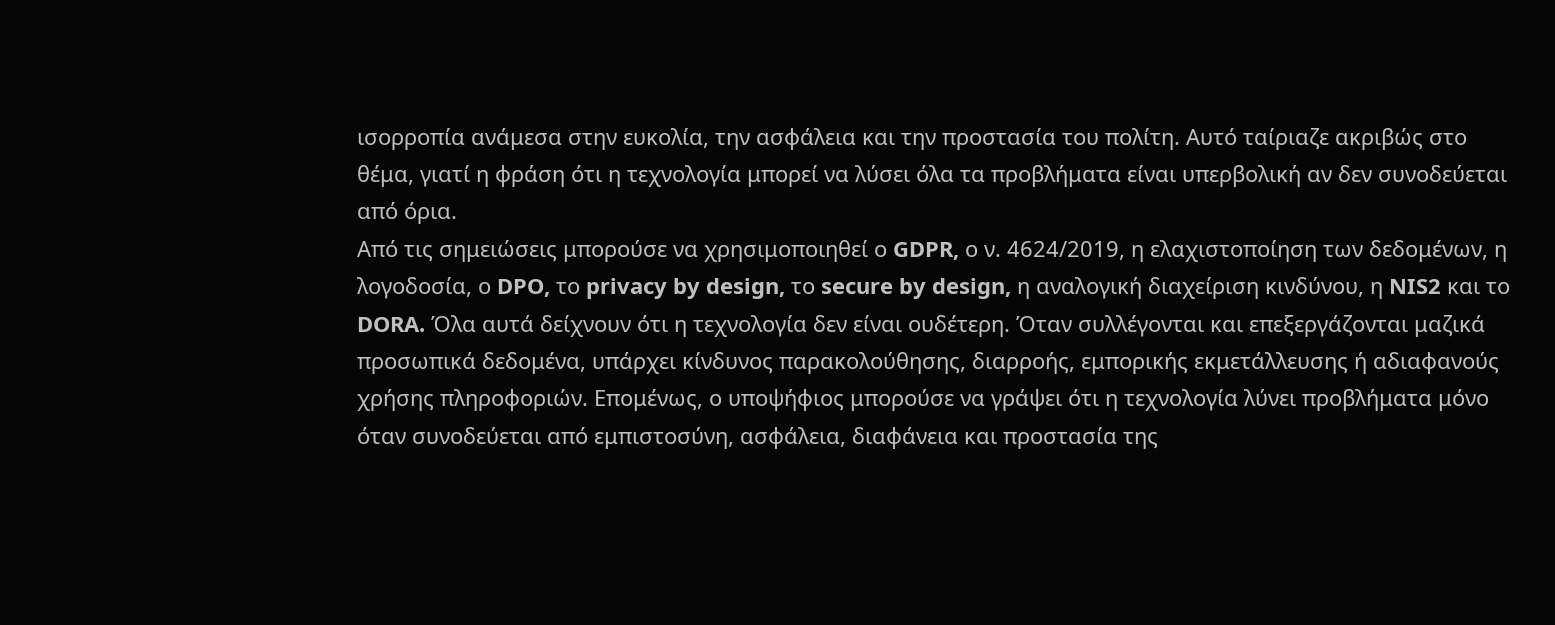ισορροπία ανάμεσα στην ευκολία, την ασφάλεια και την προστασία του πολίτη. Αυτό ταίριαζε ακριβώς στο θέμα, γιατί η φράση ότι η τεχνολογία μπορεί να λύσει όλα τα προβλήματα είναι υπερβολική αν δεν συνοδεύεται από όρια.
Από τις σημειώσεις μπορούσε να χρησιμοποιηθεί ο GDPR, ο ν. 4624/2019, η ελαχιστοποίηση των δεδομένων, η λογοδοσία, ο DPO, το privacy by design, το secure by design, η αναλογική διαχείριση κινδύνου, η NIS2 και το DORA. Όλα αυτά δείχνουν ότι η τεχνολογία δεν είναι ουδέτερη. Όταν συλλέγονται και επεξεργάζονται μαζικά προσωπικά δεδομένα, υπάρχει κίνδυνος παρακολούθησης, διαρροής, εμπορικής εκμετάλλευσης ή αδιαφανούς χρήσης πληροφοριών. Επομένως, ο υποψήφιος μπορούσε να γράψει ότι η τεχνολογία λύνει προβλήματα μόνο όταν συνοδεύεται από εμπιστοσύνη, ασφάλεια, διαφάνεια και προστασία της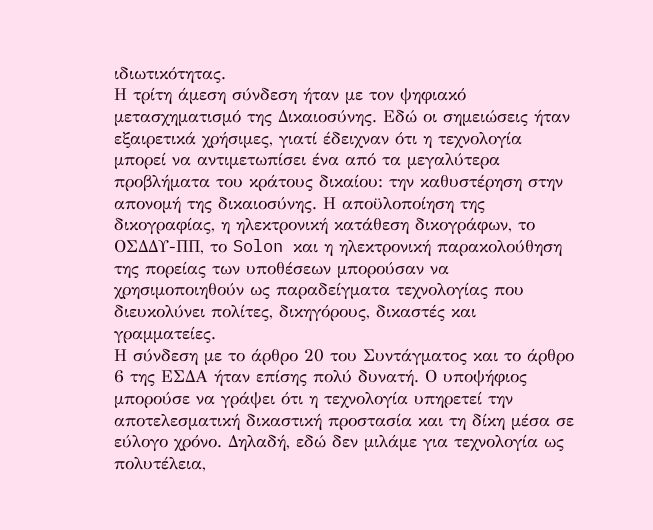ιδιωτικότητας.
Η τρίτη άμεση σύνδεση ήταν με τον ψηφιακό μετασχηματισμό της Δικαιοσύνης. Εδώ οι σημειώσεις ήταν εξαιρετικά χρήσιμες, γιατί έδειχναν ότι η τεχνολογία μπορεί να αντιμετωπίσει ένα από τα μεγαλύτερα προβλήματα του κράτους δικαίου: την καθυστέρηση στην απονομή της δικαιοσύνης. Η αποϋλοποίηση της δικογραφίας, η ηλεκτρονική κατάθεση δικογράφων, το ΟΣΔΔΥ-ΠΠ, το Solon και η ηλεκτρονική παρακολούθηση της πορείας των υποθέσεων μπορούσαν να χρησιμοποιηθούν ως παραδείγματα τεχνολογίας που διευκολύνει πολίτες, δικηγόρους, δικαστές και γραμματείες.
Η σύνδεση με το άρθρο 20 του Συντάγματος και το άρθρο 6 της ΕΣΔΑ ήταν επίσης πολύ δυνατή. Ο υποψήφιος μπορούσε να γράψει ότι η τεχνολογία υπηρετεί την αποτελεσματική δικαστική προστασία και τη δίκη μέσα σε εύλογο χρόνο. Δηλαδή, εδώ δεν μιλάμε για τεχνολογία ως πολυτέλεια,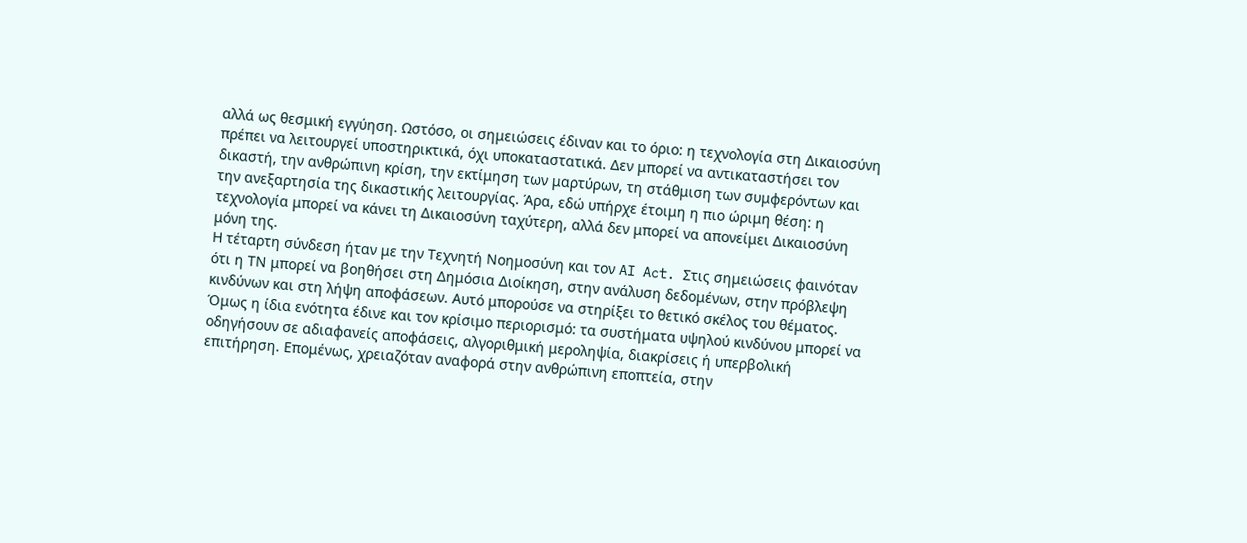αλλά ως θεσμική εγγύηση. Ωστόσο, οι σημειώσεις έδιναν και το όριο: η τεχνολογία στη Δικαιοσύνη πρέπει να λειτουργεί υποστηρικτικά, όχι υποκαταστατικά. Δεν μπορεί να αντικαταστήσει τον δικαστή, την ανθρώπινη κρίση, την εκτίμηση των μαρτύρων, τη στάθμιση των συμφερόντων και την ανεξαρτησία της δικαστικής λειτουργίας. Άρα, εδώ υπήρχε έτοιμη η πιο ώριμη θέση: η τεχνολογία μπορεί να κάνει τη Δικαιοσύνη ταχύτερη, αλλά δεν μπορεί να απονείμει Δικαιοσύνη μόνη της.
Η τέταρτη σύνδεση ήταν με την Τεχνητή Νοημοσύνη και τον AI Act. Στις σημειώσεις φαινόταν ότι η ΤΝ μπορεί να βοηθήσει στη Δημόσια Διοίκηση, στην ανάλυση δεδομένων, στην πρόβλεψη κινδύνων και στη λήψη αποφάσεων. Αυτό μπορούσε να στηρίξει το θετικό σκέλος του θέματος. Όμως η ίδια ενότητα έδινε και τον κρίσιμο περιορισμό: τα συστήματα υψηλού κινδύνου μπορεί να οδηγήσουν σε αδιαφανείς αποφάσεις, αλγοριθμική μεροληψία, διακρίσεις ή υπερβολική επιτήρηση. Επομένως, χρειαζόταν αναφορά στην ανθρώπινη εποπτεία, στην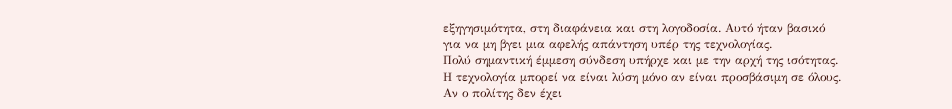εξηγησιμότητα, στη διαφάνεια και στη λογοδοσία. Αυτό ήταν βασικό για να μη βγει μια αφελής απάντηση υπέρ της τεχνολογίας.
Πολύ σημαντική έμμεση σύνδεση υπήρχε και με την αρχή της ισότητας. Η τεχνολογία μπορεί να είναι λύση μόνο αν είναι προσβάσιμη σε όλους. Αν ο πολίτης δεν έχει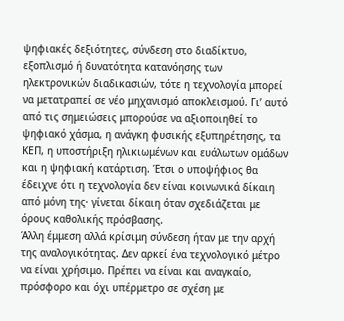ψηφιακές δεξιότητες, σύνδεση στο διαδίκτυο, εξοπλισμό ή δυνατότητα κατανόησης των ηλεκτρονικών διαδικασιών, τότε η τεχνολογία μπορεί να μετατραπεί σε νέο μηχανισμό αποκλεισμού. Γι’ αυτό από τις σημειώσεις μπορούσε να αξιοποιηθεί το ψηφιακό χάσμα, η ανάγκη φυσικής εξυπηρέτησης, τα ΚΕΠ, η υποστήριξη ηλικιωμένων και ευάλωτων ομάδων και η ψηφιακή κατάρτιση. Έτσι ο υποψήφιος θα έδειχνε ότι η τεχνολογία δεν είναι κοινωνικά δίκαιη από μόνη της· γίνεται δίκαιη όταν σχεδιάζεται με όρους καθολικής πρόσβασης.
Άλλη έμμεση αλλά κρίσιμη σύνδεση ήταν με την αρχή της αναλογικότητας. Δεν αρκεί ένα τεχνολογικό μέτρο να είναι χρήσιμο. Πρέπει να είναι και αναγκαίο, πρόσφορο και όχι υπέρμετρο σε σχέση με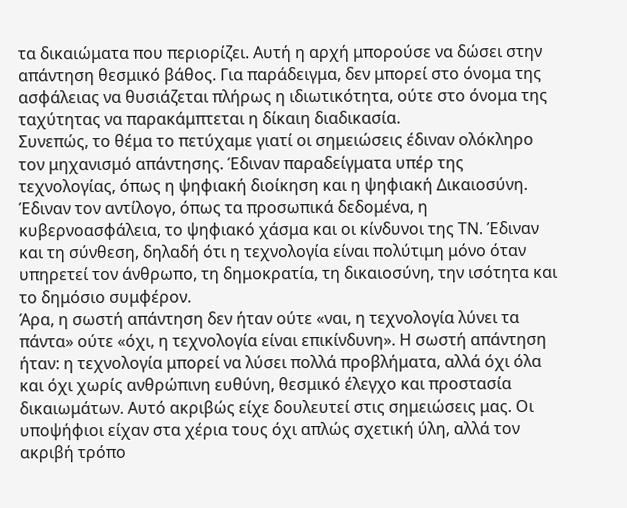τα δικαιώματα που περιορίζει. Αυτή η αρχή μπορούσε να δώσει στην απάντηση θεσμικό βάθος. Για παράδειγμα, δεν μπορεί στο όνομα της ασφάλειας να θυσιάζεται πλήρως η ιδιωτικότητα, ούτε στο όνομα της ταχύτητας να παρακάμπτεται η δίκαιη διαδικασία.
Συνεπώς, το θέμα το πετύχαμε γιατί οι σημειώσεις έδιναν ολόκληρο τον μηχανισμό απάντησης. Έδιναν παραδείγματα υπέρ της τεχνολογίας, όπως η ψηφιακή διοίκηση και η ψηφιακή Δικαιοσύνη. Έδιναν τον αντίλογο, όπως τα προσωπικά δεδομένα, η κυβερνοασφάλεια, το ψηφιακό χάσμα και οι κίνδυνοι της ΤΝ. Έδιναν και τη σύνθεση, δηλαδή ότι η τεχνολογία είναι πολύτιμη μόνο όταν υπηρετεί τον άνθρωπο, τη δημοκρατία, τη δικαιοσύνη, την ισότητα και το δημόσιο συμφέρον.
Άρα, η σωστή απάντηση δεν ήταν ούτε «ναι, η τεχνολογία λύνει τα πάντα» ούτε «όχι, η τεχνολογία είναι επικίνδυνη». Η σωστή απάντηση ήταν: η τεχνολογία μπορεί να λύσει πολλά προβλήματα, αλλά όχι όλα και όχι χωρίς ανθρώπινη ευθύνη, θεσμικό έλεγχο και προστασία δικαιωμάτων. Αυτό ακριβώς είχε δουλευτεί στις σημειώσεις μας. Οι υποψήφιοι είχαν στα χέρια τους όχι απλώς σχετική ύλη, αλλά τον ακριβή τρόπο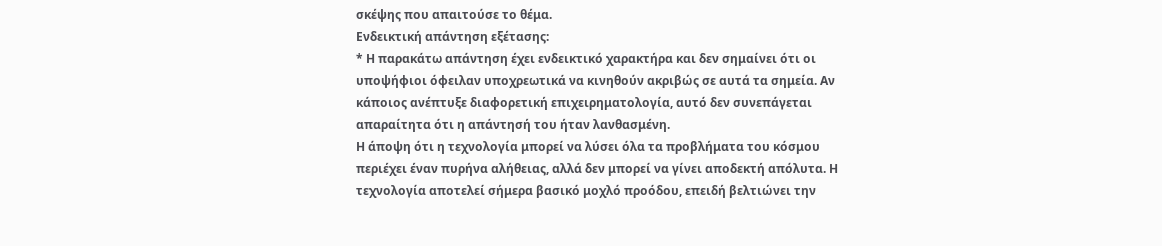σκέψης που απαιτούσε το θέμα.
Ενδεικτική απάντηση εξέτασης:
* Η παρακάτω απάντηση έχει ενδεικτικό χαρακτήρα και δεν σημαίνει ότι οι υποψήφιοι όφειλαν υποχρεωτικά να κινηθούν ακριβώς σε αυτά τα σημεία. Αν κάποιος ανέπτυξε διαφορετική επιχειρηματολογία, αυτό δεν συνεπάγεται απαραίτητα ότι η απάντησή του ήταν λανθασμένη.
Η άποψη ότι η τεχνολογία μπορεί να λύσει όλα τα προβλήματα του κόσμου περιέχει έναν πυρήνα αλήθειας, αλλά δεν μπορεί να γίνει αποδεκτή απόλυτα. Η τεχνολογία αποτελεί σήμερα βασικό μοχλό προόδου, επειδή βελτιώνει την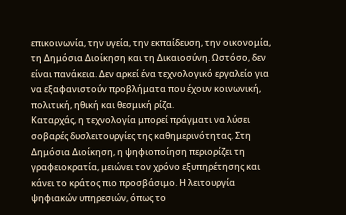επικοινωνία, την υγεία, την εκπαίδευση, την οικονομία, τη Δημόσια Διοίκηση και τη Δικαιοσύνη. Ωστόσο, δεν είναι πανάκεια. Δεν αρκεί ένα τεχνολογικό εργαλείο για να εξαφανιστούν προβλήματα που έχουν κοινωνική, πολιτική, ηθική και θεσμική ρίζα.
Καταρχάς, η τεχνολογία μπορεί πράγματι να λύσει σοβαρές δυσλειτουργίες της καθημερινότητας. Στη Δημόσια Διοίκηση, η ψηφιοποίηση περιορίζει τη γραφειοκρατία, μειώνει τον χρόνο εξυπηρέτησης και κάνει το κράτος πιο προσβάσιμο. Η λειτουργία ψηφιακών υπηρεσιών, όπως το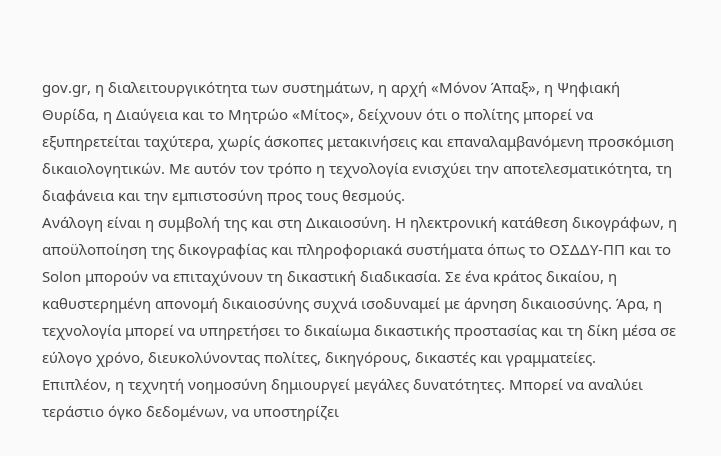gov.gr, η διαλειτουργικότητα των συστημάτων, η αρχή «Μόνον Άπαξ», η Ψηφιακή Θυρίδα, η Διαύγεια και το Μητρώο «Μίτος», δείχνουν ότι ο πολίτης μπορεί να εξυπηρετείται ταχύτερα, χωρίς άσκοπες μετακινήσεις και επαναλαμβανόμενη προσκόμιση δικαιολογητικών. Με αυτόν τον τρόπο η τεχνολογία ενισχύει την αποτελεσματικότητα, τη διαφάνεια και την εμπιστοσύνη προς τους θεσμούς.
Ανάλογη είναι η συμβολή της και στη Δικαιοσύνη. Η ηλεκτρονική κατάθεση δικογράφων, η αποϋλοποίηση της δικογραφίας και πληροφοριακά συστήματα όπως το ΟΣΔΔΥ-ΠΠ και το Solon μπορούν να επιταχύνουν τη δικαστική διαδικασία. Σε ένα κράτος δικαίου, η καθυστερημένη απονομή δικαιοσύνης συχνά ισοδυναμεί με άρνηση δικαιοσύνης. Άρα, η τεχνολογία μπορεί να υπηρετήσει το δικαίωμα δικαστικής προστασίας και τη δίκη μέσα σε εύλογο χρόνο, διευκολύνοντας πολίτες, δικηγόρους, δικαστές και γραμματείες.
Επιπλέον, η τεχνητή νοημοσύνη δημιουργεί μεγάλες δυνατότητες. Μπορεί να αναλύει τεράστιο όγκο δεδομένων, να υποστηρίζει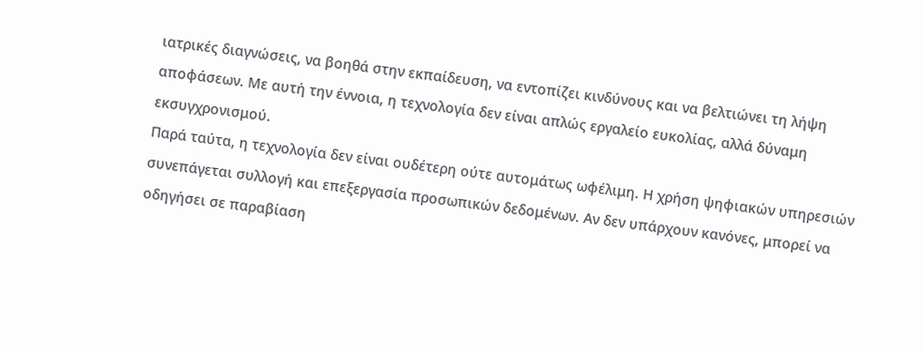ιατρικές διαγνώσεις, να βοηθά στην εκπαίδευση, να εντοπίζει κινδύνους και να βελτιώνει τη λήψη αποφάσεων. Με αυτή την έννοια, η τεχνολογία δεν είναι απλώς εργαλείο ευκολίας, αλλά δύναμη εκσυγχρονισμού.
Παρά ταύτα, η τεχνολογία δεν είναι ουδέτερη ούτε αυτομάτως ωφέλιμη. Η χρήση ψηφιακών υπηρεσιών συνεπάγεται συλλογή και επεξεργασία προσωπικών δεδομένων. Αν δεν υπάρχουν κανόνες, μπορεί να οδηγήσει σε παραβίαση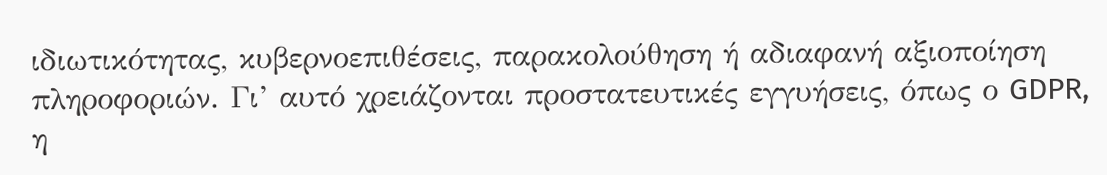ιδιωτικότητας, κυβερνοεπιθέσεις, παρακολούθηση ή αδιαφανή αξιοποίηση πληροφοριών. Γι’ αυτό χρειάζονται προστατευτικές εγγυήσεις, όπως ο GDPR, η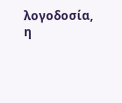λογοδοσία, η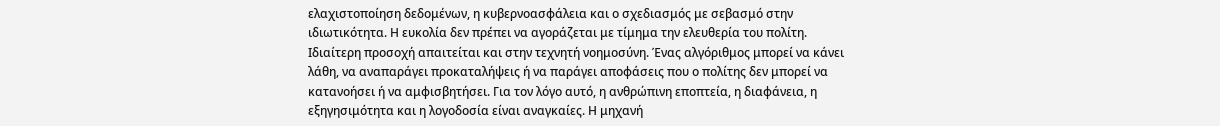ελαχιστοποίηση δεδομένων, η κυβερνοασφάλεια και ο σχεδιασμός με σεβασμό στην ιδιωτικότητα. Η ευκολία δεν πρέπει να αγοράζεται με τίμημα την ελευθερία του πολίτη.
Ιδιαίτερη προσοχή απαιτείται και στην τεχνητή νοημοσύνη. Ένας αλγόριθμος μπορεί να κάνει λάθη, να αναπαράγει προκαταλήψεις ή να παράγει αποφάσεις που ο πολίτης δεν μπορεί να κατανοήσει ή να αμφισβητήσει. Για τον λόγο αυτό, η ανθρώπινη εποπτεία, η διαφάνεια, η εξηγησιμότητα και η λογοδοσία είναι αναγκαίες. Η μηχανή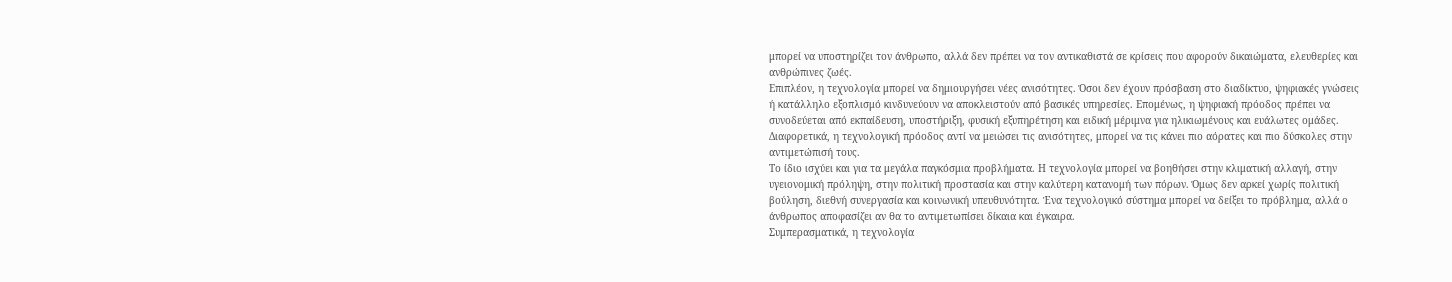μπορεί να υποστηρίζει τον άνθρωπο, αλλά δεν πρέπει να τον αντικαθιστά σε κρίσεις που αφορούν δικαιώματα, ελευθερίες και ανθρώπινες ζωές.
Επιπλέον, η τεχνολογία μπορεί να δημιουργήσει νέες ανισότητες. Όσοι δεν έχουν πρόσβαση στο διαδίκτυο, ψηφιακές γνώσεις ή κατάλληλο εξοπλισμό κινδυνεύουν να αποκλειστούν από βασικές υπηρεσίες. Επομένως, η ψηφιακή πρόοδος πρέπει να συνοδεύεται από εκπαίδευση, υποστήριξη, φυσική εξυπηρέτηση και ειδική μέριμνα για ηλικιωμένους και ευάλωτες ομάδες. Διαφορετικά, η τεχνολογική πρόοδος αντί να μειώσει τις ανισότητες, μπορεί να τις κάνει πιο αόρατες και πιο δύσκολες στην αντιμετώπισή τους.
Το ίδιο ισχύει και για τα μεγάλα παγκόσμια προβλήματα. Η τεχνολογία μπορεί να βοηθήσει στην κλιματική αλλαγή, στην υγειονομική πρόληψη, στην πολιτική προστασία και στην καλύτερη κατανομή των πόρων. Όμως δεν αρκεί χωρίς πολιτική βούληση, διεθνή συνεργασία και κοινωνική υπευθυνότητα. Ένα τεχνολογικό σύστημα μπορεί να δείξει το πρόβλημα, αλλά ο άνθρωπος αποφασίζει αν θα το αντιμετωπίσει δίκαια και έγκαιρα.
Συμπερασματικά, η τεχνολογία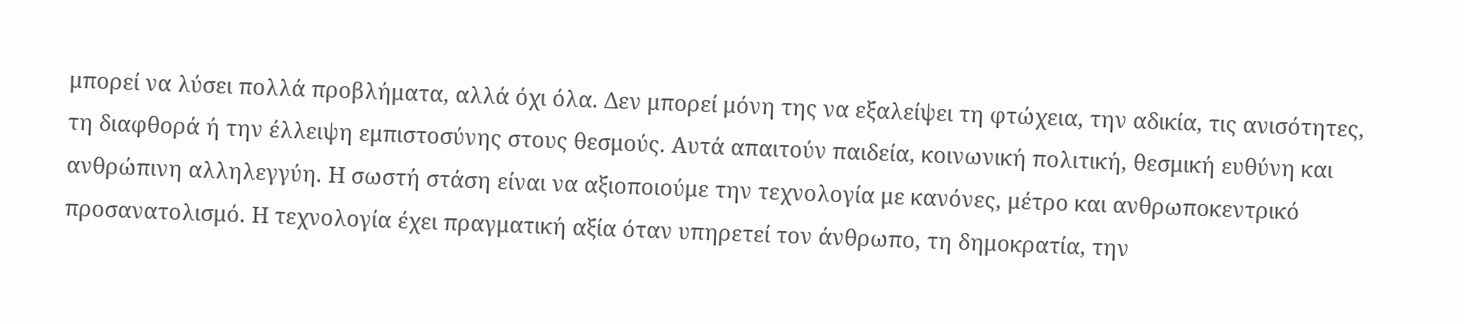μπορεί να λύσει πολλά προβλήματα, αλλά όχι όλα. Δεν μπορεί μόνη της να εξαλείψει τη φτώχεια, την αδικία, τις ανισότητες, τη διαφθορά ή την έλλειψη εμπιστοσύνης στους θεσμούς. Αυτά απαιτούν παιδεία, κοινωνική πολιτική, θεσμική ευθύνη και ανθρώπινη αλληλεγγύη. Η σωστή στάση είναι να αξιοποιούμε την τεχνολογία με κανόνες, μέτρο και ανθρωποκεντρικό προσανατολισμό. Η τεχνολογία έχει πραγματική αξία όταν υπηρετεί τον άνθρωπο, τη δημοκρατία, την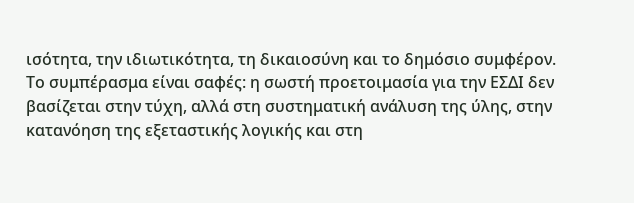ισότητα, την ιδιωτικότητα, τη δικαιοσύνη και το δημόσιο συμφέρον.
Το συμπέρασμα είναι σαφές: η σωστή προετοιμασία για την ΕΣΔΙ δεν βασίζεται στην τύχη, αλλά στη συστηματική ανάλυση της ύλης, στην κατανόηση της εξεταστικής λογικής και στη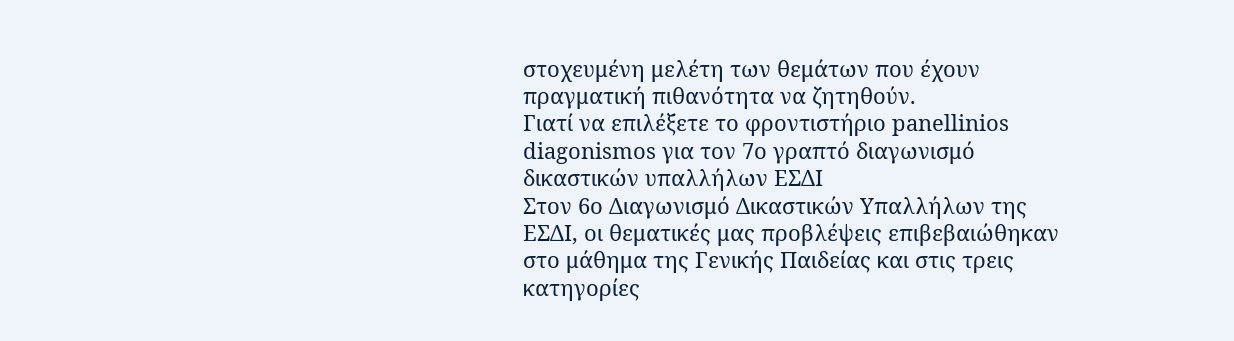στοχευμένη μελέτη των θεμάτων που έχουν πραγματική πιθανότητα να ζητηθούν.
Γιατί να επιλέξετε το φροντιστήριο panellinios diagonismos για τον 7ο γραπτό διαγωνισμό δικαστικών υπαλλήλων ΕΣΔΙ
Στον 6ο Διαγωνισμό Δικαστικών Υπαλλήλων της ΕΣΔΙ, οι θεματικές μας προβλέψεις επιβεβαιώθηκαν στο μάθημα της Γενικής Παιδείας και στις τρεις κατηγορίες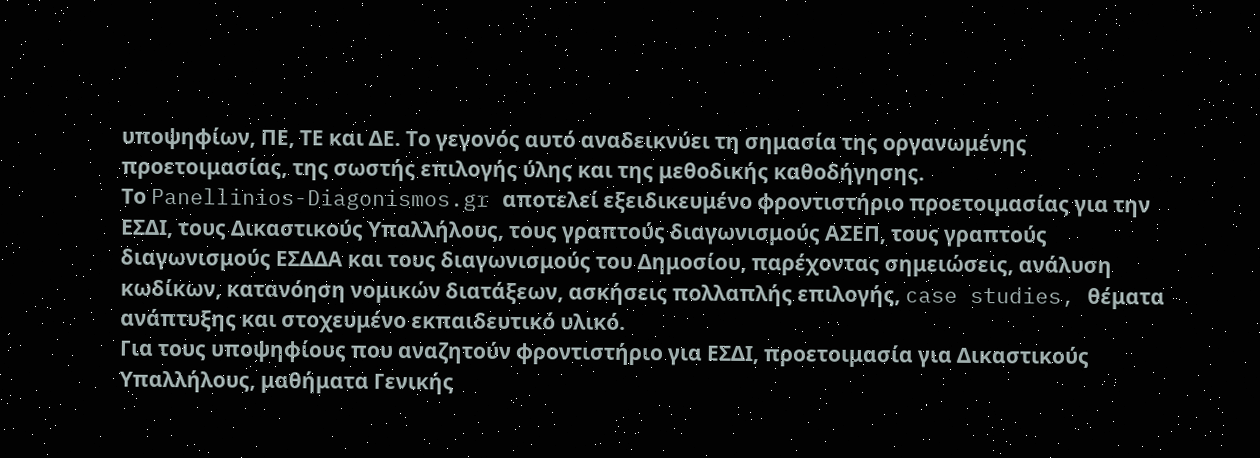υποψηφίων, ΠΕ, ΤΕ και ΔΕ. Το γεγονός αυτό αναδεικνύει τη σημασία της οργανωμένης προετοιμασίας, της σωστής επιλογής ύλης και της μεθοδικής καθοδήγησης.
Το Panellinios-Diagonismos.gr αποτελεί εξειδικευμένο φροντιστήριο προετοιμασίας για την ΕΣΔΙ, τους Δικαστικούς Υπαλλήλους, τους γραπτούς διαγωνισμούς ΑΣΕΠ, τους γραπτούς διαγωνισμούς ΕΣΔΔΑ και τους διαγωνισμούς του Δημοσίου, παρέχοντας σημειώσεις, ανάλυση κωδίκων, κατανόηση νομικών διατάξεων, ασκήσεις πολλαπλής επιλογής, case studies, θέματα ανάπτυξης και στοχευμένο εκπαιδευτικό υλικό.
Για τους υποψηφίους που αναζητούν φροντιστήριο για ΕΣΔΙ, προετοιμασία για Δικαστικούς Υπαλλήλους, μαθήματα Γενικής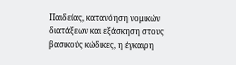Παιδείας, κατανόηση νομικών διατάξεων και εξάσκηση στους βασικούς κώδικες, η έγκαιρη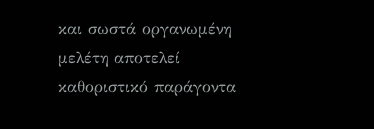και σωστά οργανωμένη μελέτη αποτελεί καθοριστικό παράγοντα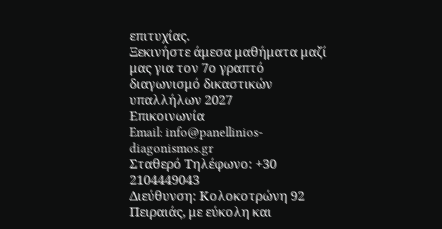επιτυχίας.
Ξεκινήστε άμεσα μαθήματα μαζί μας για τον 7ο γραπτό διαγωνισμό δικαστικών υπαλλήλων 2027
Επικοινωνία
Email: info@panellinios-diagonismos.gr
Σταθερό Τηλέφωνο: +30 2104449043
Διεύθυνση: Κολοκοτρώνη 92 Πειραιάς, με εύκολη και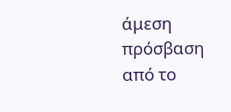άμεση πρόσβαση από το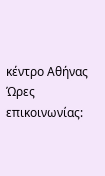κέντρο Αθήνας
Ώρες επικοινωνίας: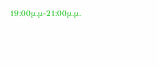19:00μ.μ-21:00μ.μ.